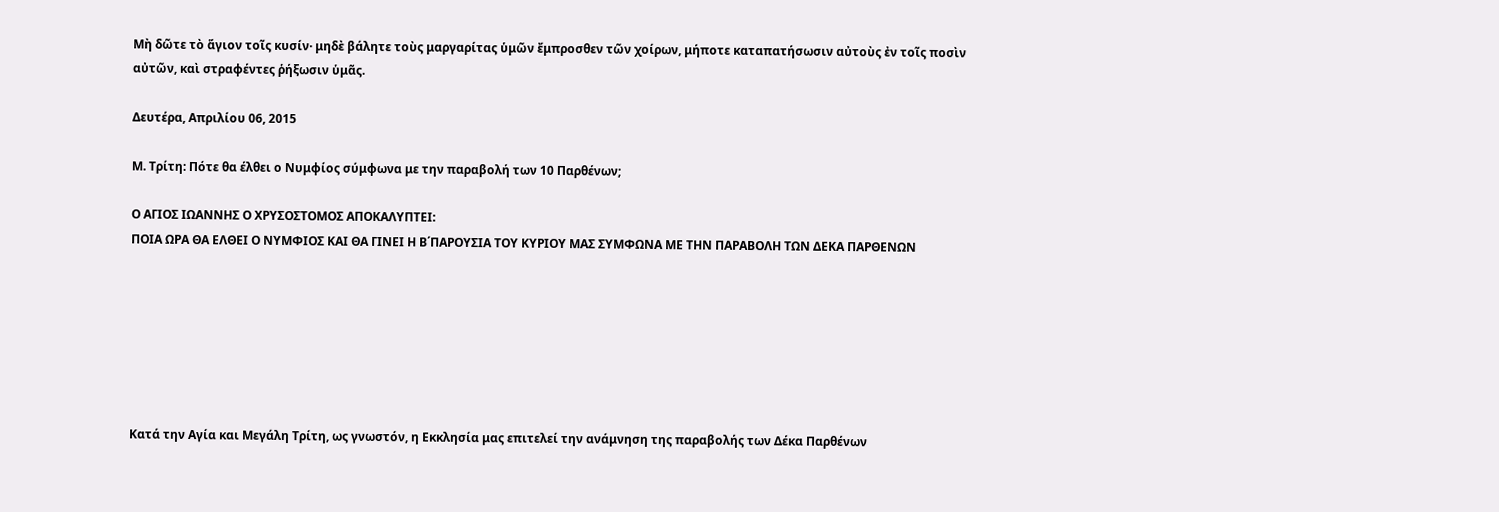Μὴ δῶτε τὸ ἅγιον τοῖς κυσίν· μηδὲ βάλητε τοὺς μαργαρίτας ὑμῶν ἔμπροσθεν τῶν χοίρων, μήποτε καταπατήσωσιν αὐτοὺς ἐν τοῖς ποσὶν αὐτῶν, καὶ στραφέντες ῥήξωσιν ὑμᾶς.

Δευτέρα, Απριλίου 06, 2015

Μ. Τρίτη: Πότε θα έλθει ο Νυμφίος σύμφωνα με την παραβολή των 10 Παρθένων;

Ο ΑΓΙΟΣ ΙΩΑΝΝΗΣ Ο ΧΡΥΣΟΣΤΟΜΟΣ ΑΠΟΚΑΛΥΠΤΕΙ:
ΠΟΙΑ ΩΡΑ ΘΑ ΕΛΘΕΙ Ο ΝΥΜΦΙΟΣ ΚΑΙ ΘΑ ΓΙΝΕΙ Η Β΄ΠΑΡΟΥΣΙΑ ΤΟΥ ΚΥΡΙΟΥ ΜΑΣ ΣΥΜΦΩΝΑ ΜΕ ΤΗΝ ΠΑΡΑΒΟΛΗ ΤΩΝ ΔΕΚΑ ΠΑΡΘΕΝΩΝ







Κατά την Αγία και Μεγάλη Τρίτη, ως γνωστόν, η Εκκλησία μας επιτελεί την ανάμνηση της παραβολής των Δέκα Παρθένων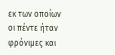εκ των οποίων οι πέντε ήταν φρόνιμες και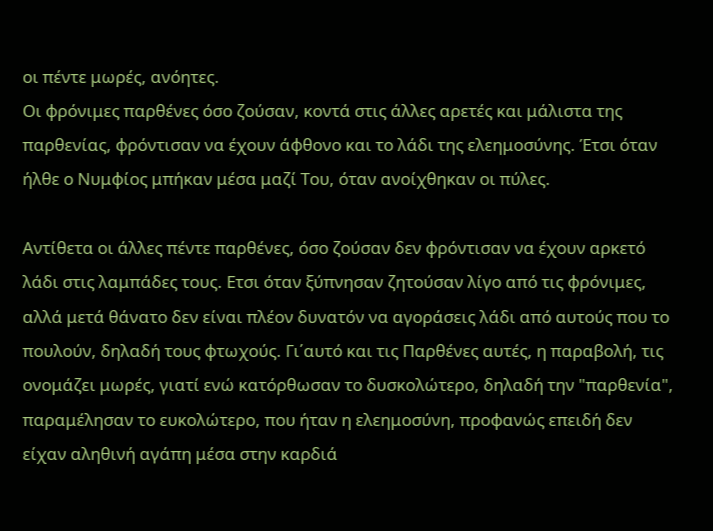οι πέντε μωρές, ανόητες.
Οι φρόνιμες παρθένες όσο ζούσαν, κοντά στις άλλες αρετές και μάλιστα της παρθενίας, φρόντισαν να έχουν άφθονο και το λάδι της ελεημοσύνης. Έτσι όταν ήλθε ο Νυμφίος μπήκαν μέσα μαζί Του, όταν ανοίχθηκαν οι πύλες.

Αντίθετα οι άλλες πέντε παρθένες, όσο ζούσαν δεν φρόντισαν να έχουν αρκετό λάδι στις λαμπάδες τους. Ετσι όταν ξύπνησαν ζητούσαν λίγο από τις φρόνιμες, αλλά μετά θάνατο δεν είναι πλέον δυνατόν να αγοράσεις λάδι από αυτούς που το πουλούν, δηλαδή τους φτωχούς. Γι΄αυτό και τις Παρθένες αυτές, η παραβολή, τις ονομάζει μωρές, γιατί ενώ κατόρθωσαν το δυσκολώτερο, δηλαδή την "παρθενία", παραμέλησαν το ευκολώτερο, που ήταν η ελεημοσύνη, προφανώς επειδή δεν είχαν αληθινή αγάπη μέσα στην καρδιά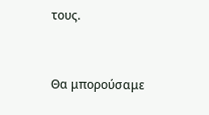τους.


Θα μπορούσαμε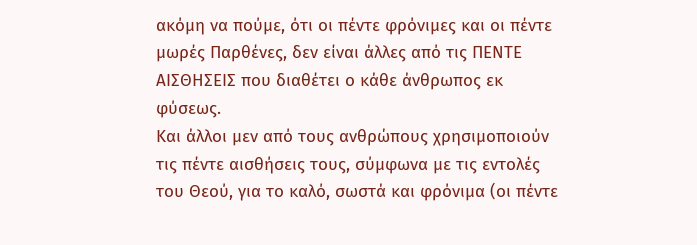ακόμη να πούμε, ότι οι πέντε φρόνιμες και οι πέντε μωρές Παρθένες, δεν είναι άλλες από τις ΠΕΝΤΕ ΑΙΣΘΗΣΕΙΣ που διαθέτει ο κάθε άνθρωπος εκ φύσεως.
Και άλλοι μεν από τους ανθρώπους χρησιμοποιούν τις πέντε αισθήσεις τους, σύμφωνα με τις εντολές του Θεού, για το καλό, σωστά και φρόνιμα (οι πέντε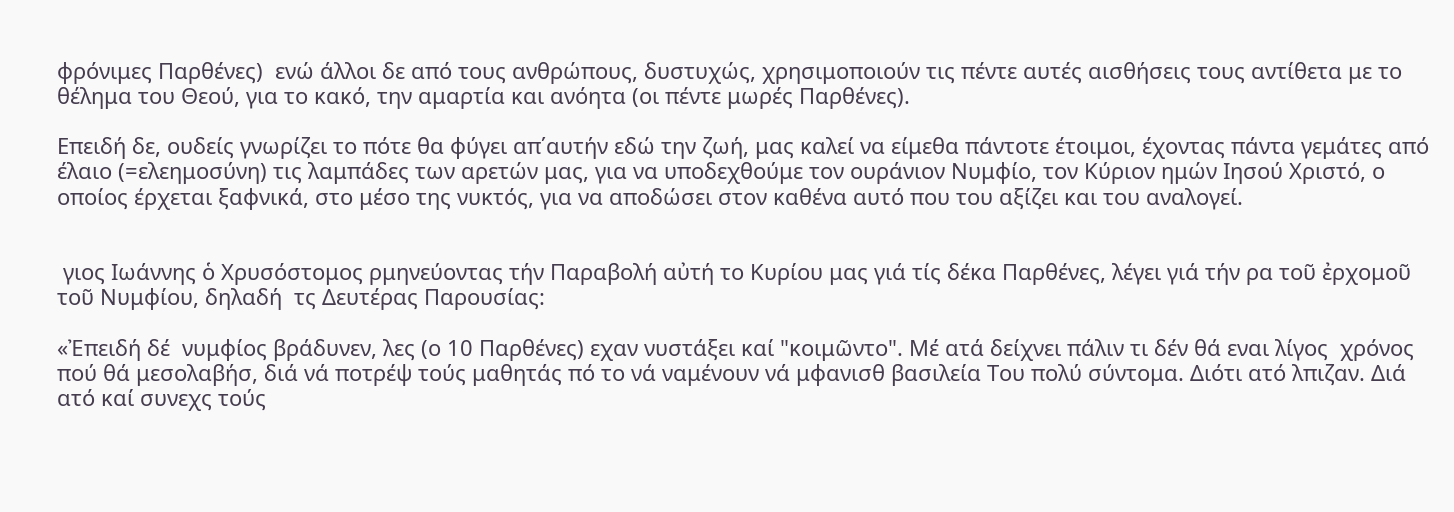φρόνιμες Παρθένες)  ενώ άλλοι δε από τους ανθρώπους, δυστυχώς, χρησιμοποιούν τις πέντε αυτές αισθήσεις τους αντίθετα με το θέλημα του Θεού, για το κακό, την αμαρτία και ανόητα (οι πέντε μωρές Παρθένες).

Επειδή δε, ουδείς γνωρίζει το πότε θα φύγει απ΄αυτήν εδώ την ζωή, μας καλεί να είμεθα πάντοτε έτοιμοι, έχοντας πάντα γεμάτες από έλαιο (=ελεημοσύνη) τις λαμπάδες των αρετών μας, για να υποδεχθούμε τον ουράνιον Νυμφίο, τον Κύριον ημών Ιησού Χριστό, ο οποίος έρχεται ξαφνικά, στο μέσο της νυκτός, για να αποδώσει στον καθένα αυτό που του αξίζει και του αναλογεί.


 γιος Ιωάννης ὁ Χρυσόστομος ρμηνεύοντας τήν Παραβολή αὐτή το Κυρίου μας γιά τίς δέκα Παρθένες, λέγει γιά τήν ρα τοῦ ἐρχομοῦ τοῦ Νυμφίου, δηλαδή  τς Δευτέρας Παρουσίας:

«Ἐπειδή δέ  νυμφίος βράδυνεν, λες (ο 10 Παρθένες) εχαν νυστάξει καί "κοιμῶντο". Μέ ατά δείχνει πάλιν τι δέν θά εναι λίγος  χρόνος πού θά μεσολαβήσ, διά νά ποτρέψ τούς μαθητάς πό το νά ναμένουν νά μφανισθ βασιλεία Του πολύ σύντομα. Διότι ατό λπιζαν. Διά ατό καί συνεχς τούς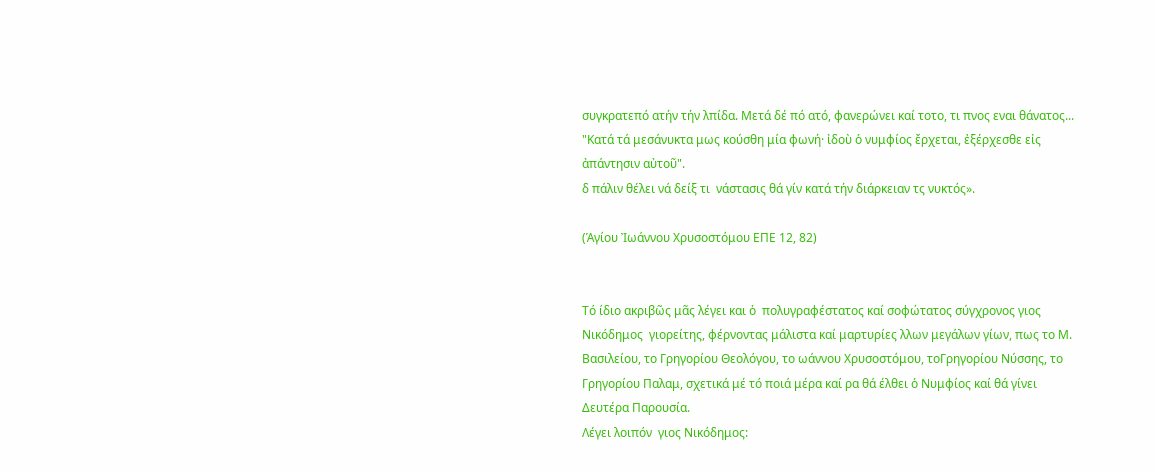συγκρατεπό ατήν τήν λπίδα. Μετά δέ πό ατό, φανερώνει καί τοτο, τι πνος εναι θάνατος... "Κατά τά μεσάνυκτα μως κούσθη μία φωνή· ἰδοὺ ὁ νυμφίος ἔρχεται, ἐξέρχεσθε εἰς ἀπάντησιν αὐτοῦ".
δ πάλιν θέλει νά δείξ τι  νάστασις θά γίν κατά τήν διάρκειαν τς νυκτός».

(Ἁγίου Ἰωάννου Χρυσοστόμου ΕΠΕ 12, 82)


Τό ίδιο ακριβῶς μᾶς λέγει και ὁ  πολυγραφέστατος καί σοφώτατος σύγχρονος γιος Νικόδημος  γιορείτης, φέρνοντας μάλιστα καί μαρτυρίες λλων μεγάλων γίων, πως το Μ. Βασιλείου, το Γρηγορίου Θεολόγου, το ωάννου Χρυσοστόμου, τοΓρηγορίου Νύσσης, το Γρηγορίου Παλαμ, σχετικά μέ τό ποιά μέρα καί ρα θά έλθει ὁ Νυμφίος καί θά γίνει  Δευτέρα Παρουσία.
Λέγει λοιπόν  γιος Νικόδημος: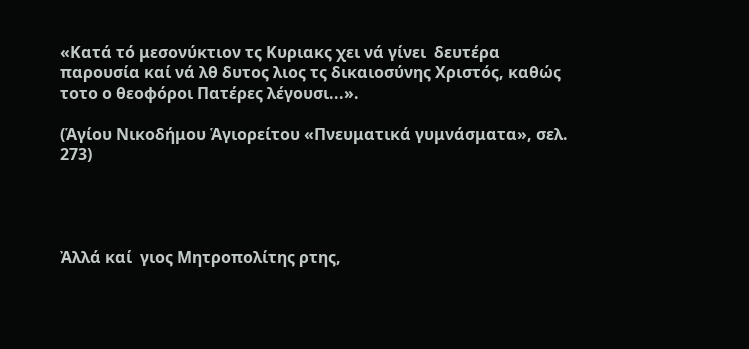«Κατά τό μεσονύκτιον τς Κυριακς χει νά γίνει  δευτέρα παρουσία καί νά λθ δυτος λιος τς δικαιοσύνης Χριστός, καθώς τοτο ο θεοφόροι Πατέρες λέγουσι...».

(Ἁγίου Νικοδήμου Ἁγιορείτου «Πνευματικά γυμνάσματα», σελ. 273)




Ἀλλά καί  γιος Μητροπολίτης ρτης,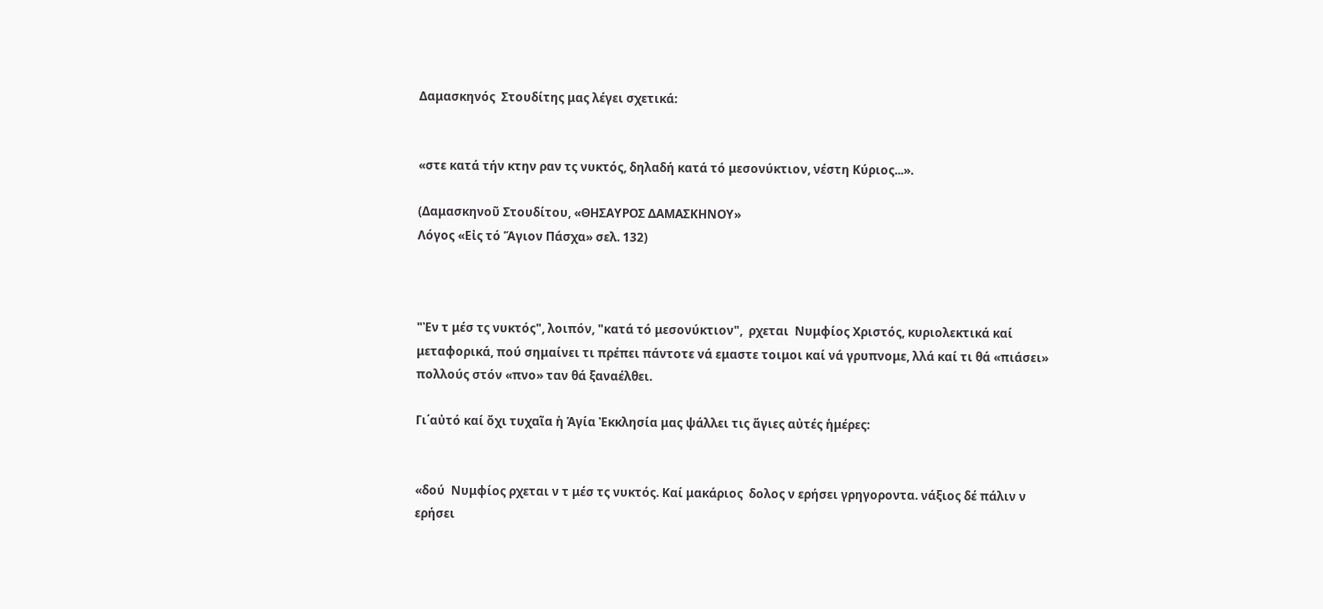Δαμασκηνός  Στουδίτης μας λέγει σχετικά:


«στε κατά τήν κτην ραν τς νυκτός, δηλαδή κατά τό μεσονύκτιον, νέστη Κύριος...».

(Δαμασκηνοῦ Στουδίτου, «ΘΗΣΑΥΡΟΣ ΔΑΜΑΣΚΗΝΟΥ»
Λόγος «Εἰς τό Ἅγιον Πάσχα» σελ. 132)



"Ἐν τ μέσ τς νυκτός", λοιπόν, "κατά τό μεσονύκτιον",  ρχεται  Νυμφίος Χριστός, κυριολεκτικά καί μεταφορικά, πού σημαίνει τι πρέπει πάντοτε νά εμαστε τοιμοι καί νά γρυπνομε, λλά καί τι θά «πιάσει» πολλούς στόν «πνο» ταν θά ξαναέλθει.

Γι΄αὐτό καί ὄχι τυχαῖα ἡ Ἁγία Ἐκκλησία μας ψάλλει τις ἅγιες αὐτές ἡμέρες:


«δού  Νυμφίος ρχεται ν τ μέσ τς νυκτός. Καί μακάριος  δολος ν ερήσει γρηγοροντα. νάξιος δέ πάλιν ν ερήσει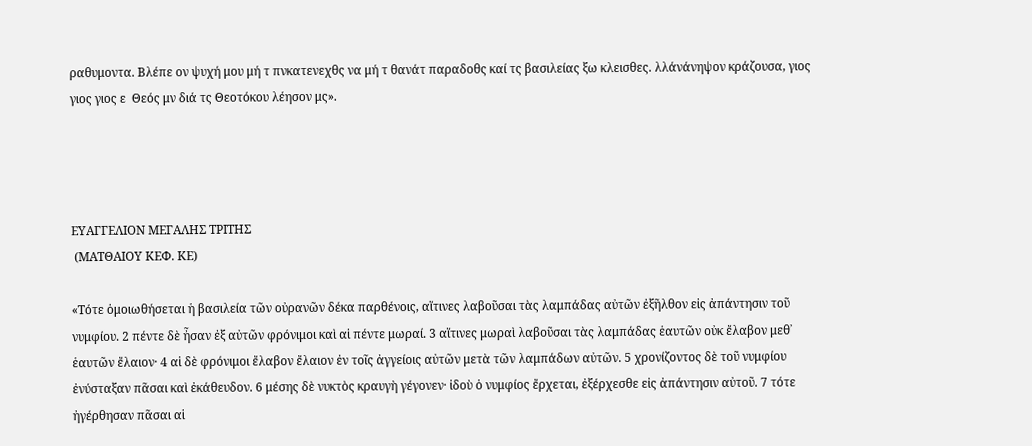ραθυμοντα. Βλέπε ον ψυχή μου μή τ πνκατενεχθς να μή τ θανάτ παραδοθς καί τς βασιλείας ξω κλεισθες. λλάνάνηψον κράζουσα, γιος γιος γιος ε  Θεός μν διά τς Θεοτόκου λέησον μς».




ΕΥΑΓΓΕΛΙΟΝ ΜΕΓΑΛΗΣ ΤΡΙΤΗΣ
 (ΜΑΤΘΑΙΟΥ ΚΕΦ. ΚΕ)

«Τότε ὁμοιωθήσεται ἡ βασιλεία τῶν οὐρανῶν δέκα παρθένοις, αἵτινες λαβοῦσαι τὰς λαμπάδας αὐτῶν ἐξῆλθον εἰς ἀπάντησιν τοῦ νυμφίου. 2 πέντε δὲ ἦσαν ἐξ αὐτῶν φρόνιμοι καὶ αἱ πέντε μωραί. 3 αἵτινες μωραὶ λαβοῦσαι τὰς λαμπάδας ἑαυτῶν οὐκ ἔλαβον μεθ᾿ ἑαυτῶν ἔλαιον· 4 αἱ δὲ φρόνιμοι ἔλαβον ἔλαιον ἐν τοῖς ἀγγείοις αὐτῶν μετὰ τῶν λαμπάδων αὐτῶν. 5 χρονίζοντος δὲ τοῦ νυμφίου ἐνύσταξαν πᾶσαι καὶ ἐκάθευδον. 6 μέσης δὲ νυκτὸς κραυγὴ γέγονεν· ἰδοὺ ὁ νυμφίος ἔρχεται, ἐξέρχεσθε εἰς ἀπάντησιν αὐτοῦ. 7 τότε ἠγέρθησαν πᾶσαι αἱ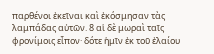παρθένοι ἐκεῖναι καὶ ἐκόσμησαν τὰς λαμπάδας αὐτῶν. 8 αἱ δὲ μωραὶ ταῖς φρονίμοις εἶπον· δότε ἡμῖν ἐκ τοῦ ἐλαίου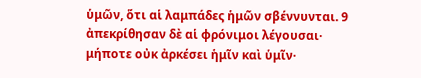ὑμῶν, ὅτι αἱ λαμπάδες ἡμῶν σβέννυνται. 9 ἀπεκρίθησαν δὲ αἱ φρόνιμοι λέγουσαι· μήποτε οὐκ ἀρκέσει ἡμῖν καὶ ὑμῖν·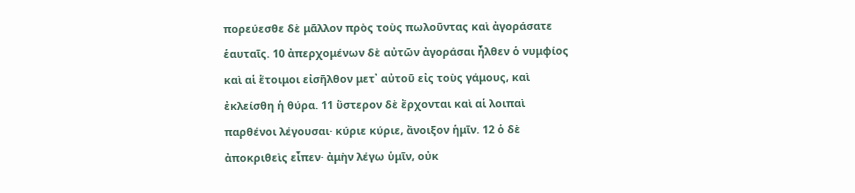πορεύεσθε δὲ μᾶλλον πρὸς τοὺς πωλοῦντας καὶ ἀγοράσατε ἑαυταῖς. 10 ἀπερχομένων δὲ αὐτῶν ἀγοράσαι ἦλθεν ὁ νυμφίος καὶ αἱ ἕτοιμοι εἰσῆλθον μετ᾿ αὐτοῦ εἰς τοὺς γάμους, καὶ ἐκλείσθη ἡ θύρα. 11 ὕστερον δὲ ἔρχονται καὶ αἱ λοιπαὶ παρθένοι λέγουσαι· κύριε κύριε, ἄνοιξον ἡμῖν. 12 ὁ δὲ ἀποκριθεὶς εἶπεν· ἀμὴν λέγω ὑμῖν, οὐκ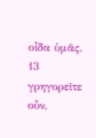οἶδα ὑμᾶς. 13 γρηγορεῖτε οὖν,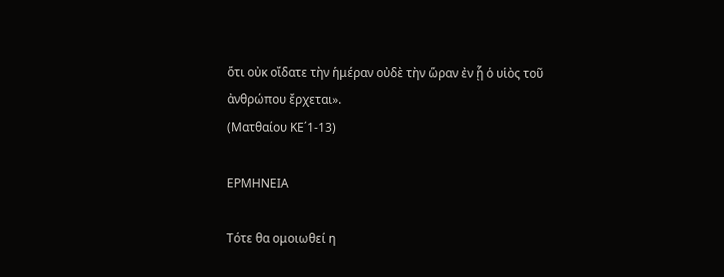ὅτι οὐκ οἴδατε τὴν ἡμέραν οὐδὲ τὴν ὥραν ἐν ᾗ ὁ υἱὸς τοῦ ἀνθρώπου ἔρχεται».
(Ματθαίου ΚΕ΄1-13)

ΕΡΜΗΝΕΙΑ

Τότε θα ομοιωθεί η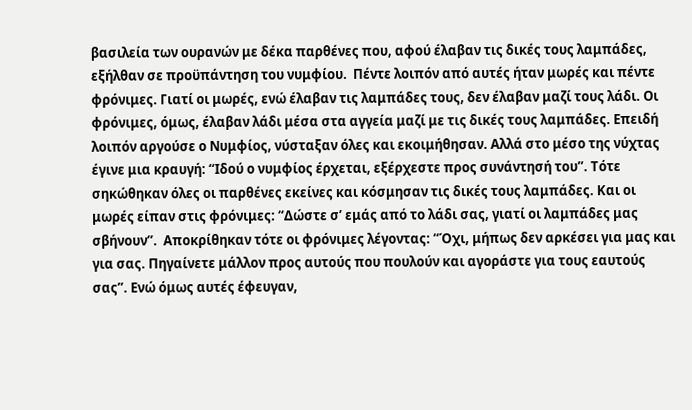βασιλεία των ουρανών με δέκα παρθένες που, αφού έλαβαν τις δικές τους λαμπάδες, εξήλθαν σε προϋπάντηση του νυμφίου.  Πέντε λοιπόν από αυτές ήταν μωρές και πέντε φρόνιμες. Γιατί οι μωρές, ενώ έλαβαν τις λαμπάδες τους, δεν έλαβαν μαζί τους λάδι. Οι φρόνιμες, όμως, έλαβαν λάδι μέσα στα αγγεία μαζί με τις δικές τους λαμπάδες. Επειδή λοιπόν αργούσε ο Νυμφίος, νύσταξαν όλες και εκοιμήθησαν. Αλλά στο μέσο της νύχτας έγινε μια κραυγή: “Ιδού ο νυμφίος έρχεται, εξέρχεστε προς συνάντησή του”. Τότε σηκώθηκαν όλες οι παρθένες εκείνες και κόσμησαν τις δικές τους λαμπάδες. Και οι μωρές είπαν στις φρόνιμες: “Δώστε σ’ εμάς από το λάδι σας, γιατί οι λαμπάδες μας σβήνουν”.  Αποκρίθηκαν τότε οι φρόνιμες λέγοντας: “Όχι, μήπως δεν αρκέσει για μας και για σας. Πηγαίνετε μάλλον προς αυτούς που πουλούν και αγοράστε για τους εαυτούς σας”. Ενώ όμως αυτές έφευγαν,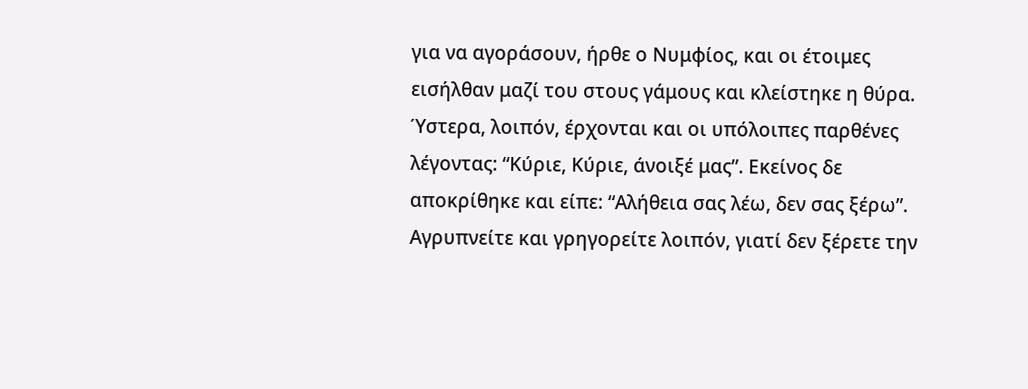για να αγοράσουν, ήρθε ο Νυμφίος, και οι έτοιμες εισήλθαν μαζί του στους γάμους και κλείστηκε η θύρα. Ύστερα, λοιπόν, έρχονται και οι υπόλοιπες παρθένες λέγοντας: “Κύριε, Κύριε, άνοιξέ μας”. Εκείνος δε αποκρίθηκε και είπε: “Αλήθεια σας λέω, δεν σας ξέρω”. Αγρυπνείτε και γρηγορείτε λοιπόν, γιατί δεν ξέρετε την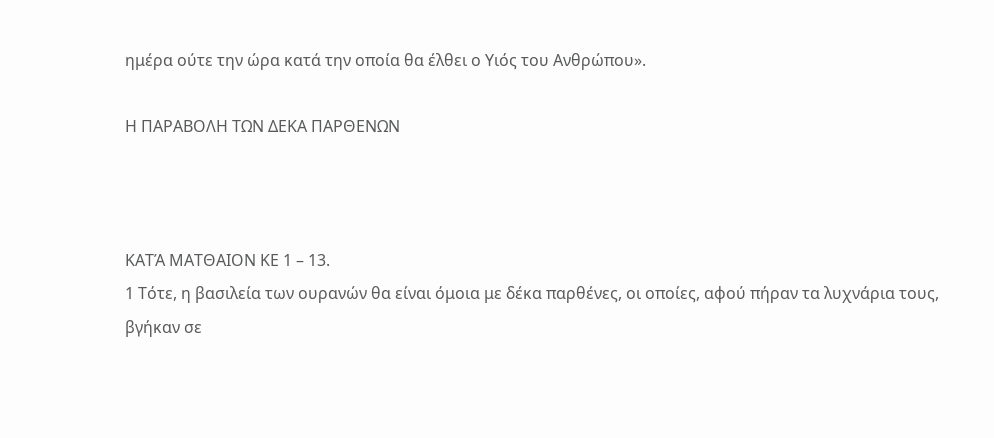ημέρα ούτε την ώρα κατά την οποία θα έλθει ο Υιός του Ανθρώπου».

Η ΠΑΡΑΒΟΛΗ ΤΩΝ ΔΕΚΑ ΠΑΡΘΕΝΩΝ



ΚΑΤΆ ΜΑΤΘΑΙΟΝ ΚΕ 1 – 13.
1 Τότε, η βασιλεία των ουρανών θα είναι όμοια με δέκα παρθένες, οι οποίες, αφού πήραν τα λυχνάρια τους, βγήκαν σε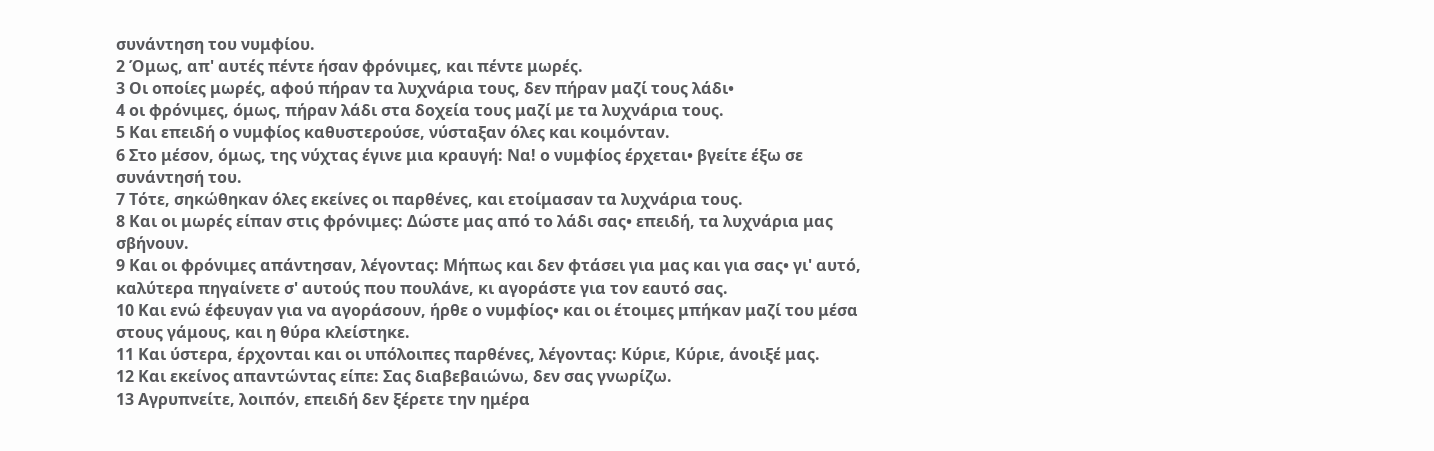συνάντηση του νυμφίου.
2 Όμως, απ' αυτές πέντε ήσαν φρόνιμες, και πέντε μωρές.
3 Οι οποίες μωρές, αφού πήραν τα λυχνάρια τους, δεν πήραν μαζί τους λάδι•
4 οι φρόνιμες, όμως, πήραν λάδι στα δοχεία τους μαζί με τα λυχνάρια τους.
5 Και επειδή ο νυμφίος καθυστερούσε, νύσταξαν όλες και κοιμόνταν.
6 Στο μέσον, όμως, της νύχτας έγινε μια κραυγή: Να! ο νυμφίος έρχεται• βγείτε έξω σε συνάντησή του.
7 Τότε, σηκώθηκαν όλες εκείνες οι παρθένες, και ετοίμασαν τα λυχνάρια τους.
8 Και οι μωρές είπαν στις φρόνιμες: Δώστε μας από το λάδι σας• επειδή, τα λυχνάρια μας σβήνουν.
9 Και οι φρόνιμες απάντησαν, λέγοντας: Μήπως και δεν φτάσει για μας και για σας• γι' αυτό, καλύτερα πηγαίνετε σ' αυτούς που πουλάνε, κι αγοράστε για τον εαυτό σας.
10 Και ενώ έφευγαν για να αγοράσουν, ήρθε ο νυμφίος• και οι έτοιμες μπήκαν μαζί του μέσα στους γάμους, και η θύρα κλείστηκε.
11 Και ύστερα, έρχονται και οι υπόλοιπες παρθένες, λέγοντας: Κύριε, Κύριε, άνοιξέ μας.
12 Και εκείνος απαντώντας είπε: Σας διαβεβαιώνω, δεν σας γνωρίζω.
13 Αγρυπνείτε, λοιπόν, επειδή δεν ξέρετε την ημέρα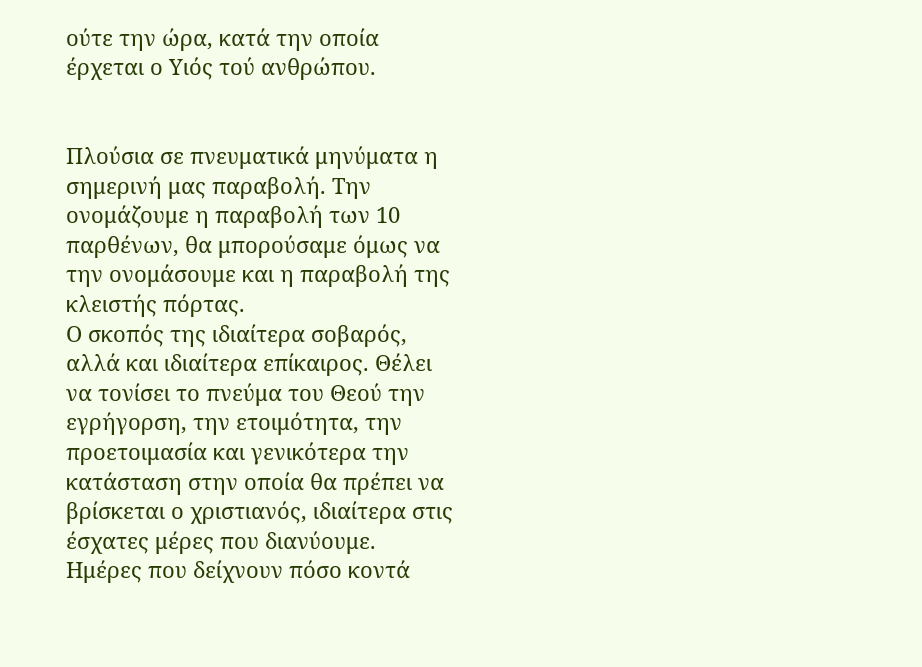ούτε την ώρα, κατά την οποία έρχεται ο Υιός τού ανθρώπου.


Πλούσια σε πνευματικά μηνύματα η σημερινή μας παραβολή. Την ονομάζουμε η παραβολή των 10 παρθένων, θα μπορούσαμε όμως να την ονομάσουμε και η παραβολή της κλειστής πόρτας.
Ο σκοπός της ιδιαίτερα σοβαρός, αλλά και ιδιαίτερα επίκαιρος. Θέλει να τονίσει το πνεύμα του Θεού την εγρήγορση, την ετοιμότητα, την προετοιμασία και γενικότερα την κατάσταση στην οποία θα πρέπει να βρίσκεται ο χριστιανός, ιδιαίτερα στις έσχατες μέρες που διανύουμε.
Ημέρες που δείχνουν πόσο κοντά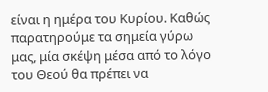είναι η ημέρα του Κυρίου. Καθώς παρατηρούμε τα σημεία γύρω μας, μία σκέψη μέσα από το λόγο του Θεού θα πρέπει να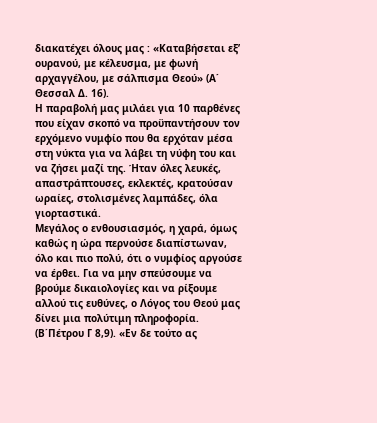διακατέχει όλους μας : «Καταβήσεται εξ’ ουρανού, με κέλευσμα, με φωνή αρχαγγέλου, με σάλπισμα Θεού» (Α΄ Θεσσαλ Δ. 16).
Η παραβολή μας μιλάει για 10 παρθένες που είχαν σκοπό να προϋπαντήσουν τον ερχόμενο νυμφίο που θα ερχόταν μέσα στη νύκτα για να λάβει τη νύφη του και να ζήσει μαζί της. Ήταν όλες λευκές, απαστράπτουσες, εκλεκτές, κρατούσαν ωραίες, στολισμένες λαμπάδες, όλα γιορταστικά.
Μεγάλος ο ενθουσιασμός, η χαρά, όμως καθώς η ώρα περνούσε διαπίστωναν, όλο και πιο πολύ, ότι ο νυμφίος αργούσε να έρθει. Για να μην σπεύσουμε να βρούμε δικαιολογίες και να ρίξουμε αλλού τις ευθύνες, ο Λόγος του Θεού μας δίνει μια πολύτιμη πληροφορία. (Β΄Πέτρου Γ 8,9). «Εν δε τούτο ας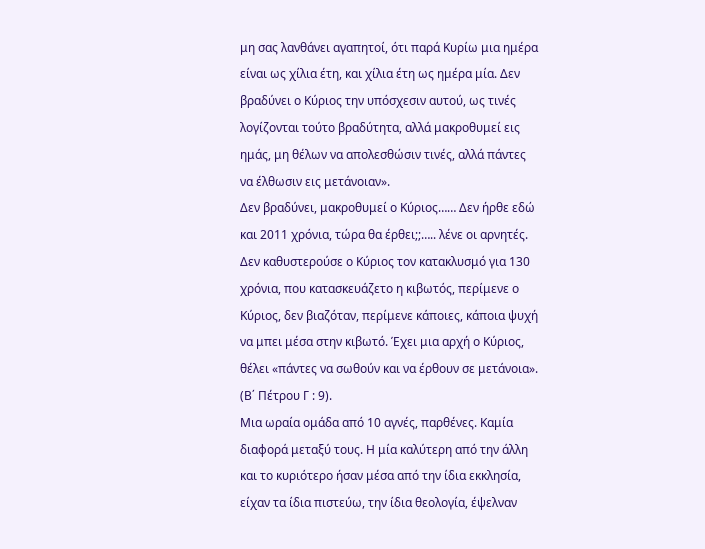μη σας λανθάνει αγαπητοί, ότι παρά Κυρίω μια ημέρα είναι ως χίλια έτη, και χίλια έτη ως ημέρα μία. Δεν βραδύνει ο Κύριος την υπόσχεσιν αυτού, ως τινές λογίζονται τούτο βραδύτητα, αλλά μακροθυμεί εις ημάς, μη θέλων να απολεσθώσιν τινές, αλλά πάντες να έλθωσιν εις μετάνοιαν».
Δεν βραδύνει, μακροθυμεί ο Κύριος…… Δεν ήρθε εδώ και 2011 χρόνια, τώρα θα έρθει;;….. λένε οι αρνητές. Δεν καθυστερούσε ο Κύριος τον κατακλυσμό για 130 χρόνια, που κατασκευάζετο η κιβωτός, περίμενε ο Κύριος, δεν βιαζόταν, περίμενε κάποιες, κάποια ψυχή να μπει μέσα στην κιβωτό. Έχει μια αρχή ο Κύριος, θέλει «πάντες να σωθούν και να έρθουν σε μετάνοια». (Β΄ Πέτρου Γ : 9).
Μια ωραία ομάδα από 10 αγνές, παρθένες. Καμία διαφορά μεταξύ τους. Η μία καλύτερη από την άλλη και το κυριότερο ήσαν μέσα από την ίδια εκκλησία, είχαν τα ίδια πιστεύω, την ίδια θεολογία, έψελναν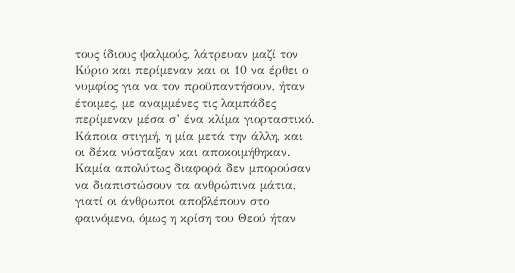τους ίδιους ψαλμούς, λάτρευαν μαζί τον Κύριο και περίμεναν και οι 10 να έρθει ο νυμφίος για να τον προϋπαντήσουν, ήταν έτοιμες, με αναμμένες τις λαμπάδες περίμεναν μέσα σ’ ένα κλίμα γιορταστικό. Κάποια στιγμή, η μία μετά την άλλη, και οι δέκα νύσταξαν και αποκοιμήθηκαν.
Καμία απολύτως διαφορά δεν μπορούσαν να διαπιστώσουν τα ανθρώπινα μάτια, γιατί οι άνθρωποι αποβλέπουν στο φαινόμενο, όμως η κρίση του Θεού ήταν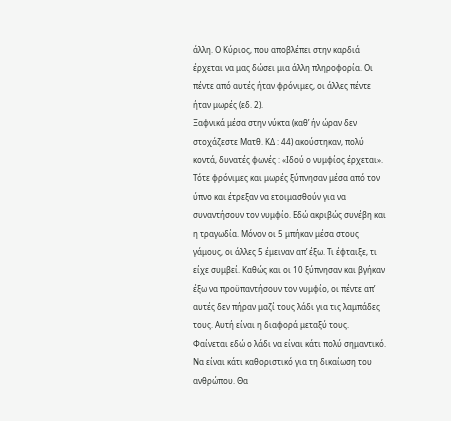άλλη. Ο Κύριος, που αποβλέπει στην καρδιά έρχεται να μας δώσει μια άλλη πληροφορία. Οι πέντε από αυτές ήταν φρόνιμες, οι άλλες πέντε ήταν μωρές (εδ. 2).
Ξαφνικά μέσα στην νύκτα (καθ’ ήν ώραν δεν στοχάζεστε Ματθ. ΚΔ : 44) ακούστηκαν, πολύ κοντά, δυνατές φωνές : «Ιδού ο νυμφίος έρχεται».
Τότε φρόνιμες και μωρές ξύπνησαν μέσα από τον ύπνο και έτρεξαν να ετοιμασθούν για να συναντήσουν τον νυμφίο. Εδώ ακριβώς συνέβη και η τραγωδία. Μόνον οι 5 μπήκαν μέσα στους γάμους, οι άλλες 5 έμειναν απ’ έξω. Τι έφταιξε, τι είχε συμβεί. Καθώς και οι 10 ξύπνησαν και βγήκαν έξω να προϋπαντήσουν τον νυμφίο, οι πέντε απ’ αυτές δεν πήραν μαζί τους λάδι για τις λαμπάδες τους. Αυτή είναι η διαφορά μεταξύ τους.
Φαίνεται εδώ ο λάδι να είναι κάτι πολύ σημαντικό. Να είναι κάτι καθοριστικό για τη δικαίωση του ανθρώπου. Θα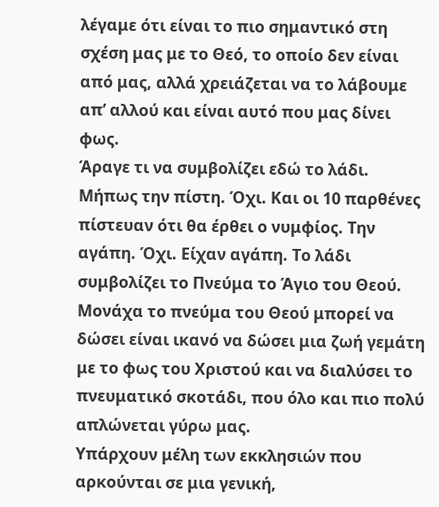λέγαμε ότι είναι το πιο σημαντικό στη σχέση μας με το Θεό, το οποίο δεν είναι από μας, αλλά χρειάζεται να το λάβουμε απ’ αλλού και είναι αυτό που μας δίνει φως.
Άραγε τι να συμβολίζει εδώ το λάδι. Μήπως την πίστη. Όχι. Και οι 10 παρθένες πίστευαν ότι θα έρθει ο νυμφίος. Την αγάπη. Όχι. Είχαν αγάπη. Το λάδι συμβολίζει το Πνεύμα το Άγιο του Θεού. Μονάχα το πνεύμα του Θεού μπορεί να δώσει είναι ικανό να δώσει μια ζωή γεμάτη με το φως του Χριστού και να διαλύσει το πνευματικό σκοτάδι, που όλο και πιο πολύ απλώνεται γύρω μας.
Υπάρχουν μέλη των εκκλησιών που αρκούνται σε μια γενική,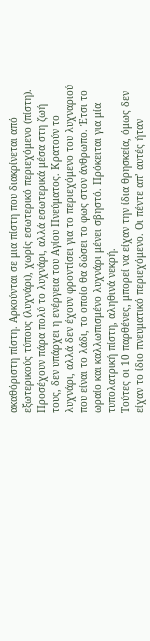ακαθόριστη πίστη. Αρκούνται σε μια πίστη που διακρίνεται από εξωτερικούς τύπους (λυχνάρι), χωρίς εσωτερικό περιεχόμενο (πίστη).
Προσέχουν πάρα πολύ το λυχνάρι, αλλά εσωτερικά μέσα στη ζωή τους, δεν υπάρχει η ενέργεια του Αγίου Πνεύματος. Κρατούν το λυχνάρι, αλλά δεν έχουν φροντίσει για το περιεχόμενο του λυχναριού που είναι το λάδι, το οποίο θα δώσει το φως στον άνθρωπο. Έτσι το ωραίο και καλλωπισμένο λυχνάρι μένει σβηστό. Πρόκειται για μία τυπολατρική πίστη, αληθινά νεκρή.
Τούτες οι 10 παρθένες, μπορεί να είχαν την ίδια θρησκεία, όμως δεν είχαν το ίδιο πνευματικό περιεχόμενο. Οι πέντε απ’ αυτές ήταν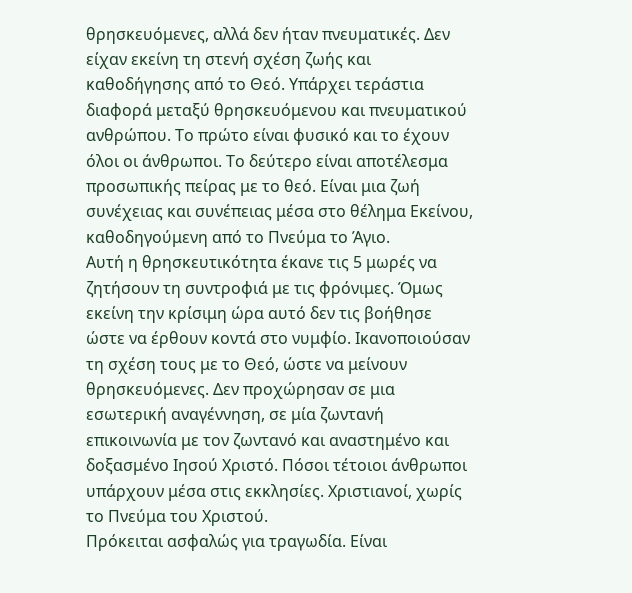θρησκευόμενες, αλλά δεν ήταν πνευματικές. Δεν είχαν εκείνη τη στενή σχέση ζωής και καθοδήγησης από το Θεό. Υπάρχει τεράστια διαφορά μεταξύ θρησκευόμενου και πνευματικού ανθρώπου. Το πρώτο είναι φυσικό και το έχουν όλοι οι άνθρωποι. Το δεύτερο είναι αποτέλεσμα προσωπικής πείρας με το θεό. Είναι μια ζωή συνέχειας και συνέπειας μέσα στο θέλημα Εκείνου, καθοδηγούμενη από το Πνεύμα το Άγιο.
Αυτή η θρησκευτικότητα έκανε τις 5 μωρές να ζητήσουν τη συντροφιά με τις φρόνιμες. Όμως εκείνη την κρίσιμη ώρα αυτό δεν τις βοήθησε ώστε να έρθουν κοντά στο νυμφίο. Ικανοποιούσαν τη σχέση τους με το Θεό, ώστε να μείνουν θρησκευόμενες. Δεν προχώρησαν σε μια εσωτερική αναγέννηση, σε μία ζωντανή επικοινωνία με τον ζωντανό και αναστημένο και δοξασμένο Ιησού Χριστό. Πόσοι τέτοιοι άνθρωποι υπάρχουν μέσα στις εκκλησίες. Χριστιανοί, χωρίς το Πνεύμα του Χριστού.
Πρόκειται ασφαλώς για τραγωδία. Είναι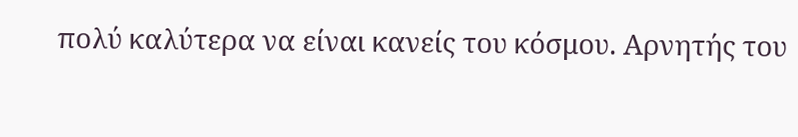πολύ καλύτερα να είναι κανείς του κόσμου. Αρνητής του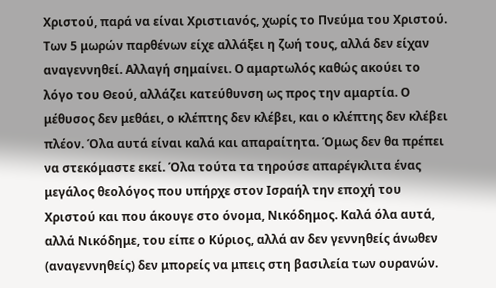Χριστού, παρά να είναι Χριστιανός, χωρίς το Πνεύμα του Χριστού. Των 5 μωρών παρθένων είχε αλλάξει η ζωή τους, αλλά δεν είχαν αναγεννηθεί. Αλλαγή σημαίνει. Ο αμαρτωλός καθώς ακούει το λόγο του Θεού, αλλάζει κατεύθυνση ως προς την αμαρτία. Ο μέθυσος δεν μεθάει, ο κλέπτης δεν κλέβει, και ο κλέπτης δεν κλέβει πλέον. Όλα αυτά είναι καλά και απαραίτητα. Όμως δεν θα πρέπει να στεκόμαστε εκεί. Όλα τούτα τα τηρούσε απαρέγκλιτα ένας μεγάλος θεολόγος που υπήρχε στον Ισραήλ την εποχή του Χριστού και που άκουγε στο όνομα, Νικόδημος. Καλά όλα αυτά, αλλά Νικόδημε, του είπε ο Κύριος, αλλά αν δεν γεννηθείς άνωθεν (αναγεννηθείς) δεν μπορείς να μπεις στη βασιλεία των ουρανών.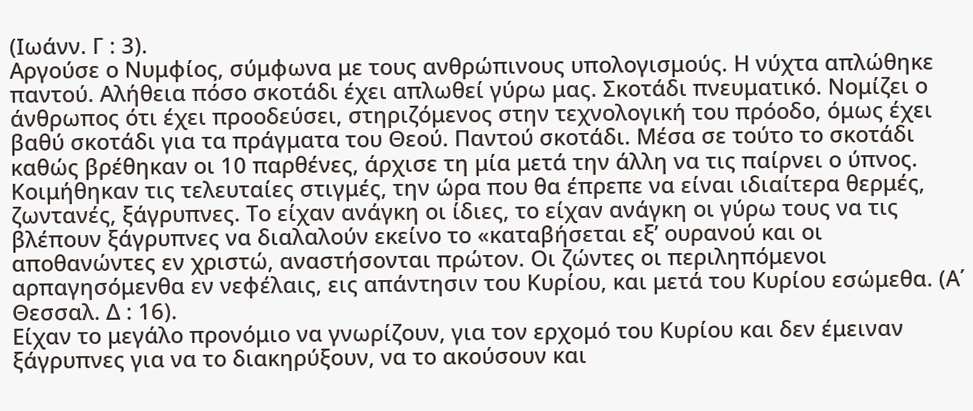(Ιωάνν. Γ : 3).
Αργούσε ο Νυμφίος, σύμφωνα με τους ανθρώπινους υπολογισμούς. Η νύχτα απλώθηκε παντού. Αλήθεια πόσο σκοτάδι έχει απλωθεί γύρω μας. Σκοτάδι πνευματικό. Νομίζει ο άνθρωπος ότι έχει προοδεύσει, στηριζόμενος στην τεχνολογική του πρόοδο, όμως έχει βαθύ σκοτάδι για τα πράγματα του Θεού. Παντού σκοτάδι. Μέσα σε τούτο το σκοτάδι καθώς βρέθηκαν οι 10 παρθένες, άρχισε τη μία μετά την άλλη να τις παίρνει ο ύπνος.
Κοιμήθηκαν τις τελευταίες στιγμές, την ώρα που θα έπρεπε να είναι ιδιαίτερα θερμές, ζωντανές, ξάγρυπνες. Το είχαν ανάγκη οι ίδιες, το είχαν ανάγκη οι γύρω τους να τις βλέπουν ξάγρυπνες να διαλαλούν εκείνο το «καταβήσεται εξ’ ουρανού και οι αποθανώντες εν χριστώ, αναστήσονται πρώτον. Οι ζώντες οι περιληπόμενοι αρπαγησόμενθα εν νεφέλαις, εις απάντησιν του Κυρίου, και μετά του Κυρίου εσώμεθα. (Α΄ Θεσσαλ. Δ : 16).
Είχαν το μεγάλο προνόμιο να γνωρίζουν, για τον ερχομό του Κυρίου και δεν έμειναν ξάγρυπνες για να το διακηρύξουν, να το ακούσουν και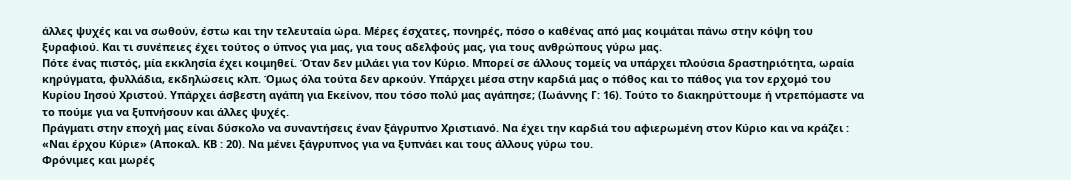άλλες ψυχές και να σωθούν, έστω και την τελευταία ώρα. Μέρες έσχατες, πονηρές, πόσο ο καθένας από μας κοιμάται πάνω στην κόψη του ξυραφιού. Και τι συνέπειες έχει τούτος ο ύπνος για μας, για τους αδελφούς μας, για τους ανθρώπους γύρω μας.
Πότε ένας πιστός, μία εκκλησία έχει κοιμηθεί. Όταν δεν μιλάει για τον Κύριο. Μπορεί σε άλλους τομείς να υπάρχει πλούσια δραστηριότητα, ωραία κηρύγματα, φυλλάδια, εκδηλώσεις κλπ. Όμως όλα τούτα δεν αρκούν. Υπάρχει μέσα στην καρδιά μας ο πόθος και το πάθος για τον ερχομό του Κυρίου Ιησού Χριστού. Υπάρχει άσβεστη αγάπη για Εκείνον, που τόσο πολύ μας αγάπησε; (Ιωάννης Γ: 16). Τούτο το διακηρύττουμε ή ντρεπόμαστε να το πούμε για να ξυπνήσουν και άλλες ψυχές.
Πράγματι στην εποχή μας είναι δύσκολο να συναντήσεις έναν ξάγρυπνο Χριστιανό. Να έχει την καρδιά του αφιερωμένη στον Κύριο και να κράζει : «Ναι έρχου Κύριε» (Αποκαλ. ΚΒ : 20). Να μένει ξάγρυπνος για να ξυπνάει και τους άλλους γύρω του.
Φρόνιμες και μωρές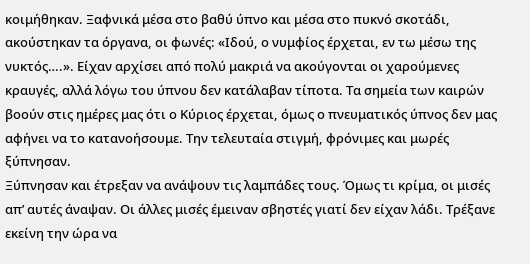κοιμήθηκαν. Ξαφνικά μέσα στο βαθύ ύπνο και μέσα στο πυκνό σκοτάδι, ακούστηκαν τα όργανα, οι φωνές: «Ιδού, ο νυμφίος έρχεται, εν τω μέσω της νυκτός….». Είχαν αρχίσει από πολύ μακριά να ακούγονται οι χαρούμενες κραυγές, αλλά λόγω του ύπνου δεν κατάλαβαν τίποτα. Τα σημεία των καιρών βοούν στις ημέρες μας ότι ο Κύριος έρχεται, όμως ο πνευματικός ύπνος δεν μας αφήνει να το κατανοήσουμε. Την τελευταία στιγμή, φρόνιμες και μωρές ξύπνησαν.
Ξύπνησαν και έτρεξαν να ανάψουν τις λαμπάδες τους. Όμως τι κρίμα, οι μισές απ’ αυτές άναψαν. Οι άλλες μισές έμειναν σβηστές γιατί δεν είχαν λάδι. Τρέξανε εκείνη την ώρα να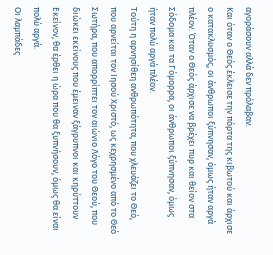αγοράσουν αλλά δεν πρόλαβαν.
Και όταν ο Θεός έκλεισε την πόρτα της κιβωτού και άρχισε ο κατακλυσμός, οι άνθρωποι ξύπνησαν, όμως ήταν αργά πλέον. Όταν ο Θεός άρχισε να βρέχει πυρ και θείον στα Σόδομα και τα Γόμορρα, οι άνθρωποι ξύπνησαν, όμως ήταν πολύ αργά πλέον.
Τούτη η αρνησίθεη ανθρωπότητα, που χλευάζει το Θεό, που αρνείται τον Ιησού Χριστό, ως κεχρησμένο από το Θεό Σωτήρα, που απορρίπτει τον αιώνιο Λόγο του Θεού, που διώκει εκείνους που έμειναν ξάγρυπνοι και κηρύττουν Εκείνον, θα έρθει η ώρα που θα ξυπνήσουν, όμως θα είναι πολύ αργά.
Οι λαμπάδες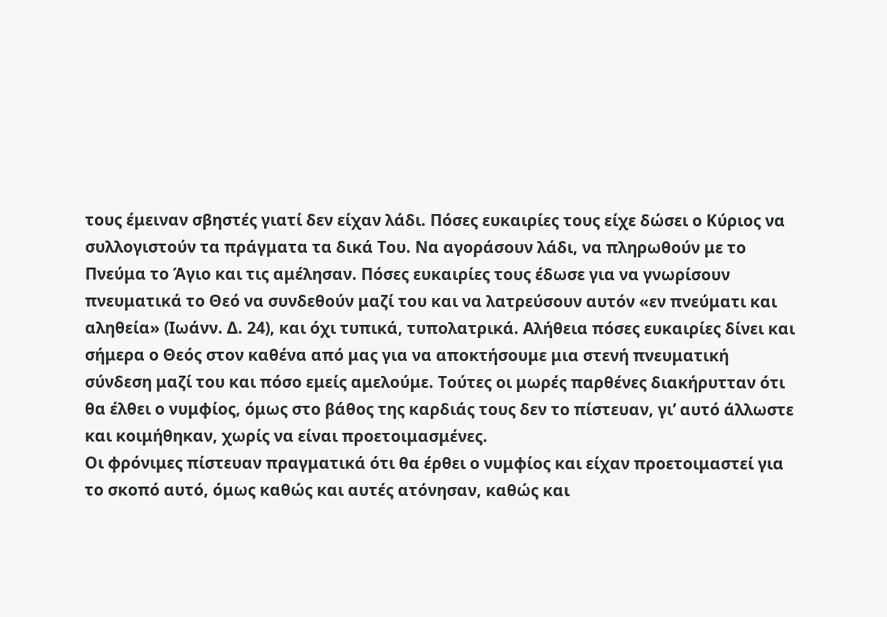τους έμειναν σβηστές γιατί δεν είχαν λάδι. Πόσες ευκαιρίες τους είχε δώσει ο Κύριος να συλλογιστούν τα πράγματα τα δικά Του. Να αγοράσουν λάδι, να πληρωθούν με το Πνεύμα το Άγιο και τις αμέλησαν. Πόσες ευκαιρίες τους έδωσε για να γνωρίσουν πνευματικά το Θεό να συνδεθούν μαζί του και να λατρεύσουν αυτόν «εν πνεύματι και αληθεία» (Ιωάνν. Δ. 24), και όχι τυπικά, τυπολατρικά. Αλήθεια πόσες ευκαιρίες δίνει και σήμερα ο Θεός στον καθένα από μας για να αποκτήσουμε μια στενή πνευματική σύνδεση μαζί του και πόσο εμείς αμελούμε. Τούτες οι μωρές παρθένες διακήρυτταν ότι θα έλθει ο νυμφίος, όμως στο βάθος της καρδιάς τους δεν το πίστευαν, γι’ αυτό άλλωστε και κοιμήθηκαν, χωρίς να είναι προετοιμασμένες.
Οι φρόνιμες πίστευαν πραγματικά ότι θα έρθει ο νυμφίος και είχαν προετοιμαστεί για το σκοπό αυτό, όμως καθώς και αυτές ατόνησαν, καθώς και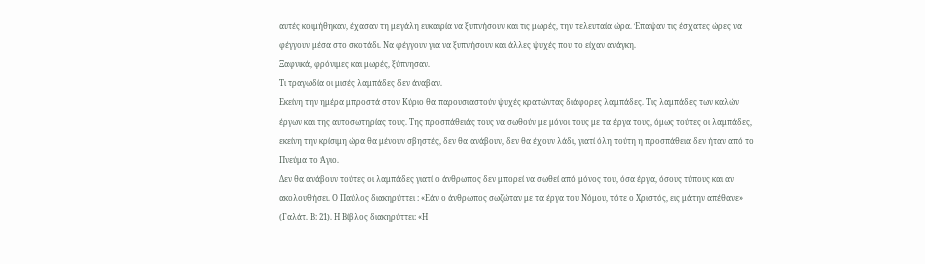αυτές κοιμήθηκαν, έχασαν τη μεγάλη ευκαιρία να ξυπνήσουν και τις μωρές, την τελευταία ώρα. Έπαψαν τις έσχατες ώρες να φέγγουν μέσα στο σκοτάδι. Να φέγγουν για να ξυπνήσουν και άλλες ψυχές που το είχαν ανάγκη.
Ξαφνικά, φρόνιμες και μωρές, ξύπνησαν.
Τι τραγωδία οι μισές λαμπάδες δεν άναβαν.
Εκείνη την ημέρα μπροστά στον Κύριο θα παρουσιαστούν ψυχές κρατώντας διάφορες λαμπάδες. Τις λαμπάδες των καλών έργων και της αυτοσωτηρίας τους. Της προσπάθειάς τους να σωθούν με μόνοι τους με τα έργα τους, όμως τούτες οι λαμπάδες, εκείνη την κρίσιμη ώρα θα μένουν σβηστές, δεν θα ανάβουν, δεν θα έχουν λάδι, γιατί όλη τούτη η προσπάθεια δεν ήταν από το Πνεύμα το Άγιο.
Δεν θα ανάβουν τούτες οι λαμπάδες γιατί ο άνθρωπος δεν μπορεί να σωθεί από μόνος του, όσα έργα, όσους τύπους και αν ακολουθήσει. Ο Παύλος διακηρύττει : «Εάν ο άνθρωπος σωζώταν με τα έργα του Νόμου, τότε ο Χριστός, εις μάτην απέθανε» (Γαλάτ. Β: 21). Η Βίβλος διακηρύττει: «Η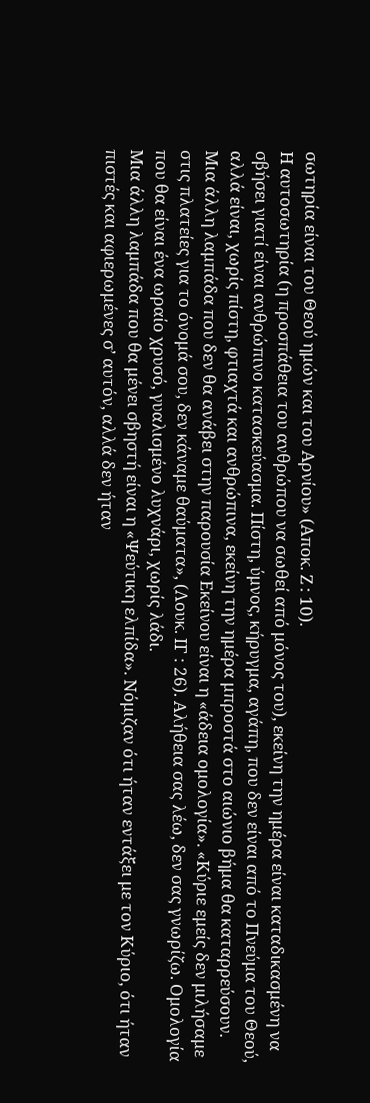σωτηρία είναι του Θεού ημών και του Αρνίου» (Αποκ. Ζ : 10).
Η αυτοσωτηρία (η προσπάθεια του ανθρώπου να σωθεί από μόνος του), εκείνη την ημέρα είναι καταδικασμένη να σβήσει γιατί είναι ανθρώπινο κατασκεύασμα. Πίστη, ύμνος, κήρυγμα, αγάπη, που δεν είναι από το Πνεύμα του Θεού, αλλά είναι, χωρίς πίστη, φτιαχτά και ανθρώπινα, εκείνη την ημέρα μπροστά στο αιώνιο βήμα θα καταρρεύσουν.
Μια άλλη λαμπάδα που δεν θα ανάβει στην παρουσία Εκείνου είναι η «άδεια ομολογία». «Κύριε εμείς δεν μιλήσαμε στις πλατείες για το όνομά σου, δεν κάναμε θαύματα», (Λουκ. ΙΓ : 26). Αλήθεια σας λέω, δεν σας γνωρίζω. Ομολογία που θα είναι ένα ωραίο χρυσό, γυαλισμένο λυχνάρι, χωρίς λάδι.
Μια άλλη λαμπάδα που θα μένει σβηστή είναι η «Ψεύτικη ελπίδα». Νόμιζαν ότι ήταν εντάξει με τον Κύριο, ότι ήταν πιστές και αφιερωμένες σ’ αυτόν, αλλά δεν ήταν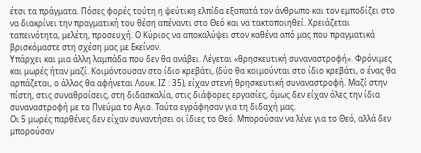έτσι τα πράγματα. Πόσες φορές τούτη η ψεύτικη ελπίδα εξαπατά τον άνθρωπο και τον εμποδίζει στο να διακρίνει την πραγματική του θέση απέναντι στο Θεό και να τακτοποιηθεί. Χρειάζεται ταπεινότητα, μελέτη, προσευχή. Ο Κύριος να αποκαλύψει στον καθένα από μας που πραγματικά βρισκόμαστε στη σχέση μας με Εκείνον.
Υπάρχει και μια άλλη λαμπάδα που δεν θα ανάβει. Λέγεται «θρησκευτική συναναστροφή». Φρόνιμες και μωρές ήταν μαζί. Κοιμόντουσαν στο ίδιο κρεβάτι, (δύο θα κοιμούνται στο ίδιο κρεβάτι, ο ένας θα αρπάζεται, ο άλλος θα αφήνεται Λουκ. ΙΖ : 35), είχαν στενή θρησκευτική συναναστροφή. Μαζί στην πίστη, στις συναθροίσεις, στη διδασκαλία, στις διάφορες εργασίες, όμως δεν είχαν όλες την ίδια συναναστροφή με το Πνεύμα το Αγιο. Ταύτα εγράφησαν για τη διδαχή μας.
Οι 5 μωρές παρθένες δεν είχαν συναντήσει οι ίδιες το Θεό. Μπορούσαν να λένε για το Θεό, αλλά δεν μπορούσαν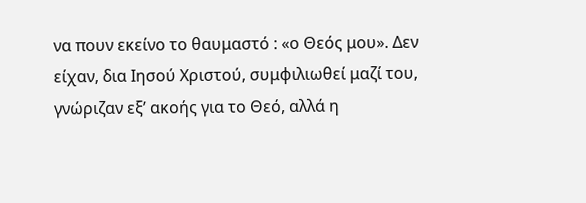να πουν εκείνο το θαυμαστό : «ο Θεός μου». Δεν είχαν, δια Ιησού Χριστού, συμφιλιωθεί μαζί του, γνώριζαν εξ’ ακοής για το Θεό, αλλά η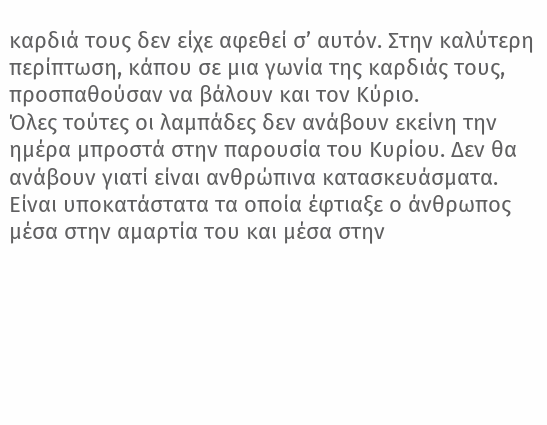καρδιά τους δεν είχε αφεθεί σ’ αυτόν. Στην καλύτερη περίπτωση, κάπου σε μια γωνία της καρδιάς τους, προσπαθούσαν να βάλουν και τον Κύριο.
Όλες τούτες οι λαμπάδες δεν ανάβουν εκείνη την ημέρα μπροστά στην παρουσία του Κυρίου. Δεν θα ανάβουν γιατί είναι ανθρώπινα κατασκευάσματα. Είναι υποκατάστατα τα οποία έφτιαξε ο άνθρωπος μέσα στην αμαρτία του και μέσα στην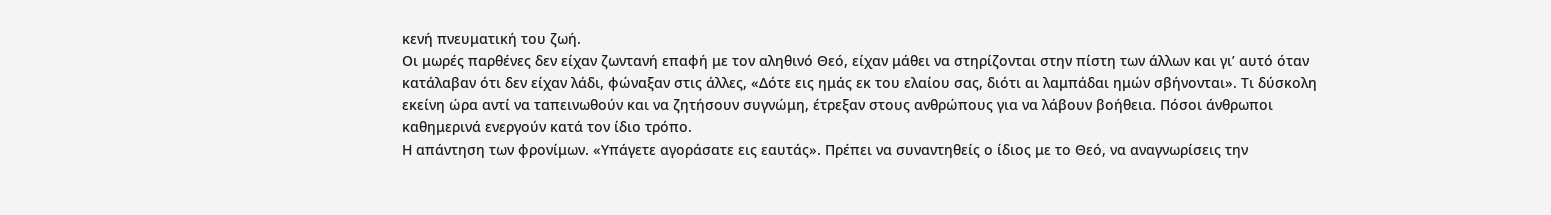κενή πνευματική του ζωή.
Οι μωρές παρθένες δεν είχαν ζωντανή επαφή με τον αληθινό Θεό, είχαν μάθει να στηρίζονται στην πίστη των άλλων και γι’ αυτό όταν κατάλαβαν ότι δεν είχαν λάδι, φώναξαν στις άλλες, «Δότε εις ημάς εκ του ελαίου σας, διότι αι λαμπάδαι ημών σβήνονται». Τι δύσκολη εκείνη ώρα αντί να ταπεινωθούν και να ζητήσουν συγνώμη, έτρεξαν στους ανθρώπους για να λάβουν βοήθεια. Πόσοι άνθρωποι καθημερινά ενεργούν κατά τον ίδιο τρόπο.
Η απάντηση των φρονίμων. «Υπάγετε αγοράσατε εις εαυτάς». Πρέπει να συναντηθείς ο ίδιος με το Θεό, να αναγνωρίσεις την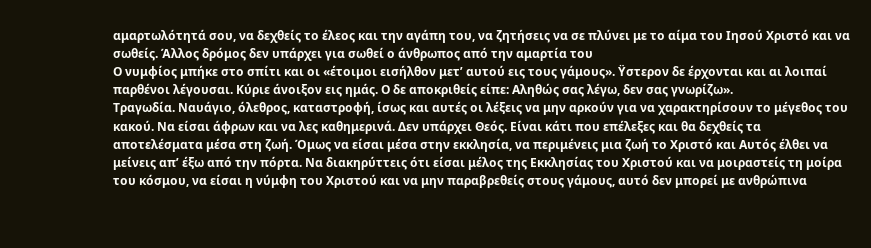αμαρτωλότητά σου, να δεχθείς το έλεος και την αγάπη του, να ζητήσεις να σε πλύνει με το αίμα του Ιησού Χριστό και να σωθείς. Άλλος δρόμος δεν υπάρχει για σωθεί ο άνθρωπος από την αμαρτία του
Ο νυμφίος μπήκε στο σπίτι και οι «έτοιμοι εισήλθον μετ’ αυτού εις τους γάμους». Ϋστερον δε έρχονται και αι λοιπαί παρθένοι λέγουσαι. Κύριε άνοιξον εις ημάς. Ο δε αποκριθείς είπε: Αληθώς σας λέγω, δεν σας γνωρίζω».
Τραγωδία. Ναυάγιο, όλεθρος, καταστροφή, ίσως και αυτές οι λέξεις να μην αρκούν για να χαρακτηρίσουν το μέγεθος του κακού. Να είσαι άφρων και να λες καθημερινά. Δεν υπάρχει Θεός. Είναι κάτι που επέλεξες και θα δεχθείς τα αποτελέσματα μέσα στη ζωή. Όμως να είσαι μέσα στην εκκλησία, να περιμένεις μια ζωή το Χριστό και Αυτός έλθει να μείνεις απ’ έξω από την πόρτα. Να διακηρύττεις ότι είσαι μέλος της Εκκλησίας του Χριστού και να μοιραστείς τη μοίρα του κόσμου, να είσαι η νύμφη του Χριστού και να μην παραβρεθείς στους γάμους, αυτό δεν μπορεί με ανθρώπινα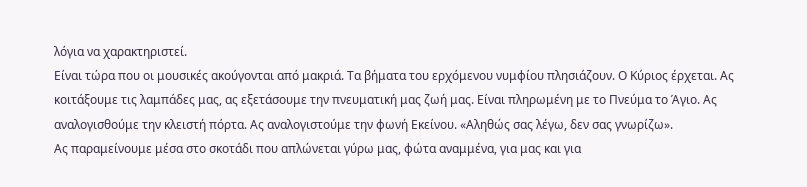λόγια να χαρακτηριστεί.
Είναι τώρα που οι μουσικές ακούγονται από μακριά. Τα βήματα του ερχόμενου νυμφίου πλησιάζουν. Ο Κύριος έρχεται. Ας κοιτάξουμε τις λαμπάδες μας, ας εξετάσουμε την πνευματική μας ζωή μας. Είναι πληρωμένη με το Πνεύμα το Άγιο. Ας αναλογισθούμε την κλειστή πόρτα. Ας αναλογιστούμε την φωνή Εκείνου. «Αληθώς σας λέγω, δεν σας γνωρίζω».
Ας παραμείνουμε μέσα στο σκοτάδι που απλώνεται γύρω μας, φώτα αναμμένα, για μας και για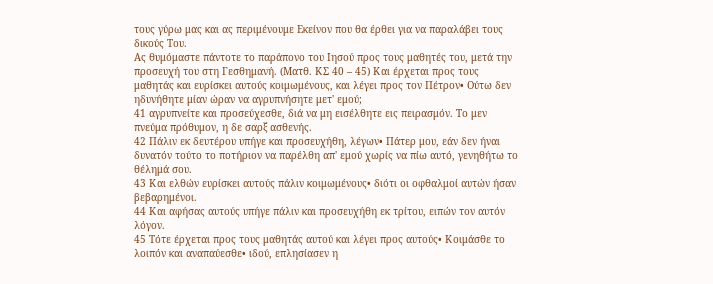τους γύρω μας και ας περιμένουμε Εκείνον που θα έρθει για να παραλάβει τους δικούς Του.
Ας θυμόμαστε πάντοτε το παράπονο του Ιησού προς τους μαθητές του, μετά την προσευχή του στη Γεσθημανή. (Ματθ. ΚΣ 40 – 45) Και έρχεται προς τους μαθητάς και ευρίσκει αυτούς κοιμωμένους, και λέγει προς τον Πέτρον• Ούτω δεν ηδυνήθητε μίαν ώραν να αγρυπνήσητε μετ' εμού;
41 αγρυπνείτε και προσεύχεσθε, διά να μη εισέλθητε εις πειρασμόν. Το μεν πνεύμα πρόθυμον, η δε σαρξ ασθενής.
42 Πάλιν εκ δευτέρου υπήγε και προσευχήθη, λέγων• Πάτερ μου, εάν δεν ήναι δυνατόν τούτο το ποτήριον να παρέλθη απ' εμού χωρίς να πίω αυτό, γενηθήτω το θέλημά σου.
43 Και ελθών ευρίσκει αυτούς πάλιν κοιμωμένους• διότι οι οφθαλμοί αυτών ήσαν βεβαρημένοι.
44 Και αφήσας αυτούς υπήγε πάλιν και προσευχήθη εκ τρίτου, ειπών τον αυτόν λόγον.
45 Τότε έρχεται προς τους μαθητάς αυτού και λέγει προς αυτούς• Κοιμάσθε το λοιπόν και αναπαύεσθε• ιδού, επλησίασεν η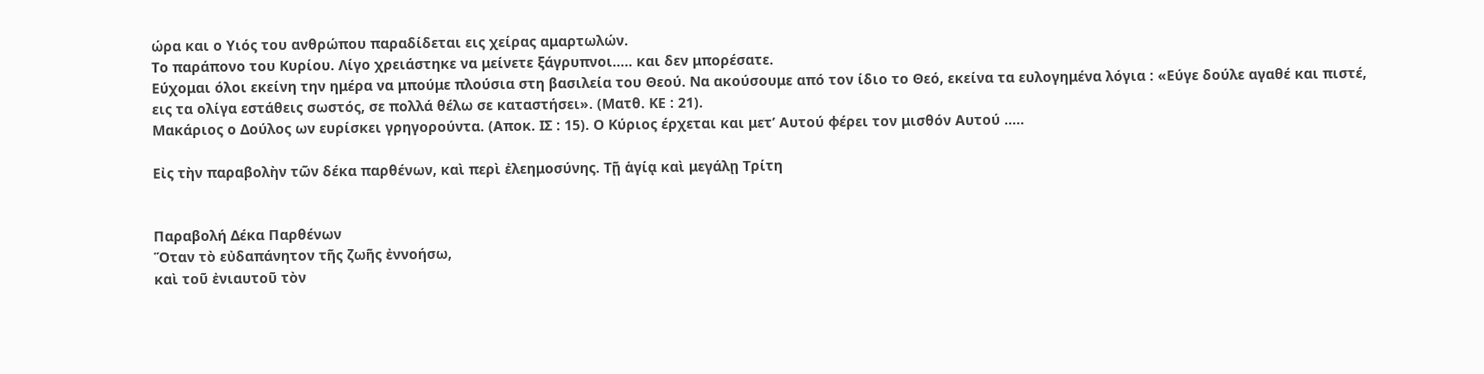ώρα και ο Υιός του ανθρώπου παραδίδεται εις χείρας αμαρτωλών.
Το παράπονο του Κυρίου. Λίγο χρειάστηκε να μείνετε ξάγρυπνοι….. και δεν μπορέσατε.
Εύχομαι όλοι εκείνη την ημέρα να μπούμε πλούσια στη βασιλεία του Θεού. Να ακούσουμε από τον ίδιο το Θεό, εκείνα τα ευλογημένα λόγια : «Εύγε δούλε αγαθέ και πιστέ, εις τα ολίγα εστάθεις σωστός, σε πολλά θέλω σε καταστήσει». (Ματθ. ΚΕ : 21).
Μακάριος ο Δούλος ων ευρίσκει γρηγορούντα. (Αποκ. ΙΣ : 15). Ο Κύριος έρχεται και μετ’ Αυτού φέρει τον μισθόν Αυτού …..

Εἰς τὴν παραβολὴν τῶν δέκα παρθένων, καὶ περὶ ἐλεημοσύνης. Τῇ ἁγίᾳ καὶ μεγάλῃ Τρίτη


Παραβολή Δέκα Παρθένων
Ὅταν τὸ εὐδαπάνητον τῆς ζωῆς ἐννοήσω,
καὶ τοῦ ἐνιαυτοῦ τὸν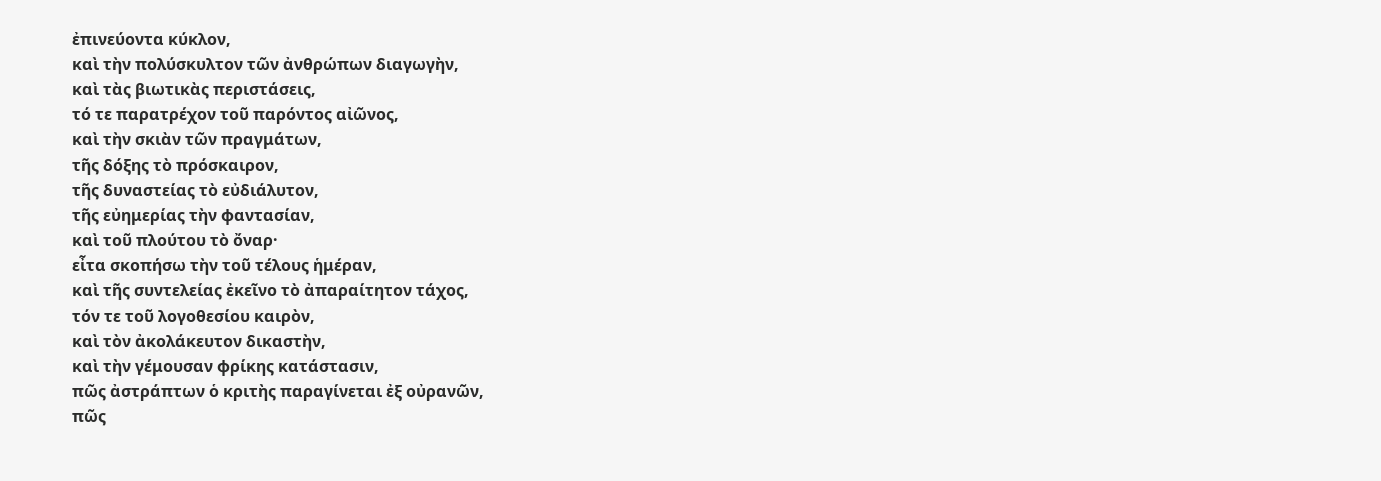ἐπινεύοντα κύκλον,
καὶ τὴν πολύσκυλτον τῶν ἀνθρώπων διαγωγὴν,
καὶ τὰς βιωτικὰς περιστάσεις,
τό τε παρατρέχον τοῦ παρόντος αἰῶνος,
καὶ τὴν σκιὰν τῶν πραγμάτων,
τῆς δόξης τὸ πρόσκαιρον,
τῆς δυναστείας τὸ εὐδιάλυτον,
τῆς εὐημερίας τὴν φαντασίαν,
καὶ τοῦ πλούτου τὸ ὄναρ·
εἶτα σκοπήσω τὴν τοῦ τέλους ἡμέραν,
καὶ τῆς συντελείας ἐκεῖνο τὸ ἀπαραίτητον τάχος,
τόν τε τοῦ λογοθεσίου καιρὸν,
καὶ τὸν ἀκολάκευτον δικαστὴν,
καὶ τὴν γέμουσαν φρίκης κατάστασιν,
πῶς ἀστράπτων ὁ κριτὴς παραγίνεται ἐξ οὐρανῶν,
πῶς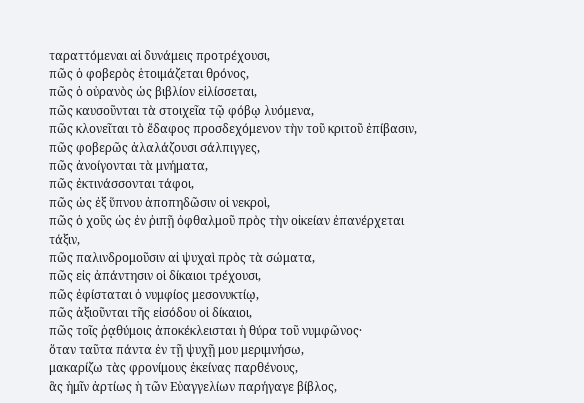ταραττόμεναι αἱ δυνάμεις προτρέχουσι,
πῶς ὁ φοβερὸς ἑτοιμάζεται θρόνος,
πῶς ὁ οὐρανὸς ὡς βιβλίον εἱλίσσεται,
πῶς καυσοῦνται τὰ στοιχεῖα τῷ φόβῳ λυόμενα,
πῶς κλονεῖται τὸ ἔδαφος προσδεχόμενον τὴν τοῦ κριτοῦ ἐπίβασιν,
πῶς φοβερῶς ἀλαλάζουσι σάλπιγγες,
πῶς ἀνοίγονται τὰ μνήματα,
πῶς ἐκτινάσσονται τάφοι,
πῶς ὡς ἐξ ὕπνου ἀποπηδῶσιν οἱ νεκροὶ,
πῶς ὁ χοῦς ὡς ἐν ῥιπῇ ὀφθαλμοῦ πρὸς τὴν οἰκείαν ἐπανέρχεται τάξιν,
πῶς παλινδρομοῦσιν αἱ ψυχαὶ πρὸς τὰ σώματα,
πῶς εἰς ἀπάντησιν οἱ δίκαιοι τρέχουσι,
πῶς ἐφίσταται ὁ νυμφίος μεσονυκτίῳ,
πῶς ἀξιοῦνται τῆς εἰσόδου οἱ δίκαιοι,
πῶς τοῖς ῥᾳθύμοις ἀποκέκλεισται ἡ θύρα τοῦ νυμφῶνος·
ὅταν ταῦτα πάντα ἐν τῇ ψυχῇ μου μεριμνήσω,
μακαρίζω τὰς φρονίμους ἐκείνας παρθένους,
ἃς ἡμῖν ἀρτίως ἡ τῶν Εὐαγγελίων παρήγαγε βίβλος,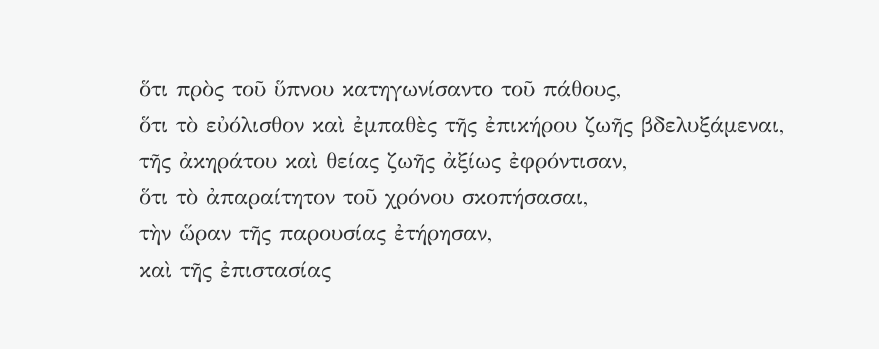ὅτι πρὸς τοῦ ὕπνου κατηγωνίσαντο τοῦ πάθους,
ὅτι τὸ εὐόλισθον καὶ ἐμπαθὲς τῆς ἐπικήρου ζωῆς βδελυξάμεναι,
τῆς ἀκηράτου καὶ θείας ζωῆς ἀξίως ἐφρόντισαν,
ὅτι τὸ ἀπαραίτητον τοῦ χρόνου σκοπήσασαι,
τὴν ὥραν τῆς παρουσίας ἐτήρησαν,
καὶ τῆς ἐπιστασίας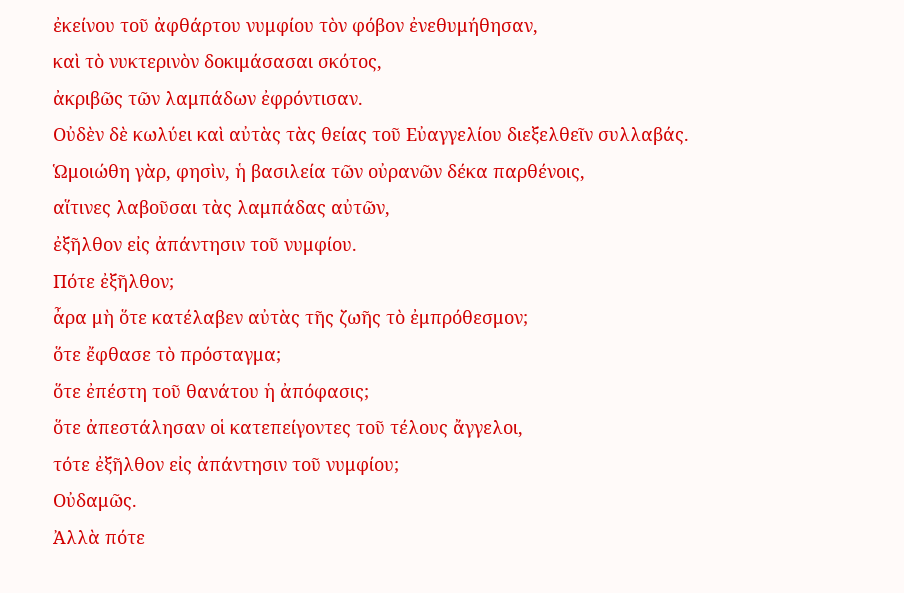ἐκείνου τοῦ ἀφθάρτου νυμφίου τὸν φόβον ἐνεθυμήθησαν,
καὶ τὸ νυκτερινὸν δοκιμάσασαι σκότος,
ἀκριβῶς τῶν λαμπάδων ἐφρόντισαν.
Οὐδὲν δὲ κωλύει καὶ αὐτὰς τὰς θείας τοῦ Εὐαγγελίου διεξελθεῖν συλλαβάς.
Ὡμοιώθη γὰρ, φησὶν, ἡ βασιλεία τῶν οὐρανῶν δέκα παρθένοις,
αἵτινες λαβοῦσαι τὰς λαμπάδας αὐτῶν,
ἐξῆλθον εἰς ἀπάντησιν τοῦ νυμφίου.
Πότε ἐξῆλθον;
ἆρα μὴ ὅτε κατέλαβεν αὐτὰς τῆς ζωῆς τὸ ἐμπρόθεσμον;
ὅτε ἔφθασε τὸ πρόσταγμα;
ὅτε ἐπέστη τοῦ θανάτου ἡ ἀπόφασις;
ὅτε ἀπεστάλησαν οἱ κατεπείγοντες τοῦ τέλους ἄγγελοι,
τότε ἐξῆλθον εἰς ἀπάντησιν τοῦ νυμφίου;
Οὐδαμῶς.
Ἀλλὰ πότε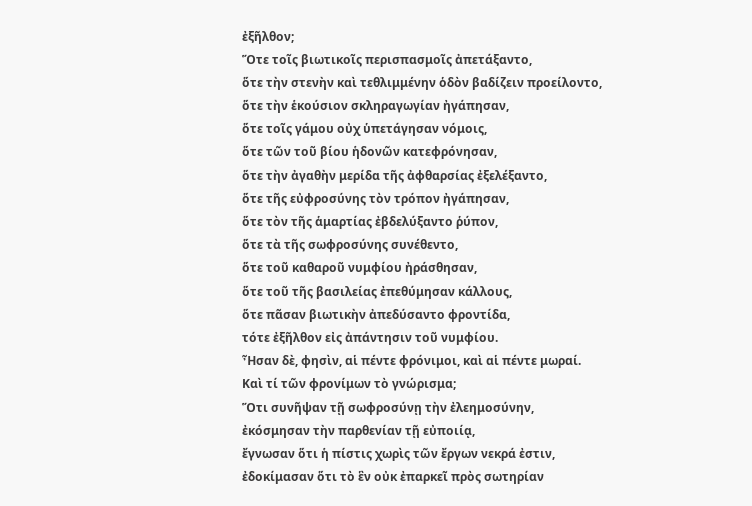ἐξῆλθον;
Ὅτε τοῖς βιωτικοῖς περισπασμοῖς ἀπετάξαντο,
ὅτε τὴν στενὴν καὶ τεθλιμμένην ὁδὸν βαδίζειν προείλοντο,
ὅτε τὴν ἑκούσιον σκληραγωγίαν ἠγάπησαν,
ὅτε τοῖς γάμου οὐχ ὑπετάγησαν νόμοις,
ὅτε τῶν τοῦ βίου ἡδονῶν κατεφρόνησαν,
ὅτε τὴν ἀγαθὴν μερίδα τῆς ἀφθαρσίας ἐξελέξαντο,
ὅτε τῆς εὐφροσύνης τὸν τρόπον ἠγάπησαν,
ὅτε τὸν τῆς ἁμαρτίας ἐβδελύξαντο ῥύπον,
ὅτε τὰ τῆς σωφροσύνης συνέθεντο,
ὅτε τοῦ καθαροῦ νυμφίου ἠράσθησαν,
ὅτε τοῦ τῆς βασιλείας ἐπεθύμησαν κάλλους,
ὅτε πᾶσαν βιωτικὴν ἀπεδύσαντο φροντίδα,
τότε ἐξῆλθον εἰς ἀπάντησιν τοῦ νυμφίου.
Ἦσαν δὲ, φησὶν, αἱ πέντε φρόνιμοι, καὶ αἱ πέντε μωραί.
Καὶ τί τῶν φρονίμων τὸ γνώρισμα;
Ὅτι συνῆψαν τῇ σωφροσύνῃ τὴν ἐλεημοσύνην,
ἐκόσμησαν τὴν παρθενίαν τῇ εὐποιίᾳ,
ἔγνωσαν ὅτι ἡ πίστις χωρὶς τῶν ἔργων νεκρά ἐστιν,
ἐδοκίμασαν ὅτι τὸ ἓν οὐκ ἐπαρκεῖ πρὸς σωτηρίαν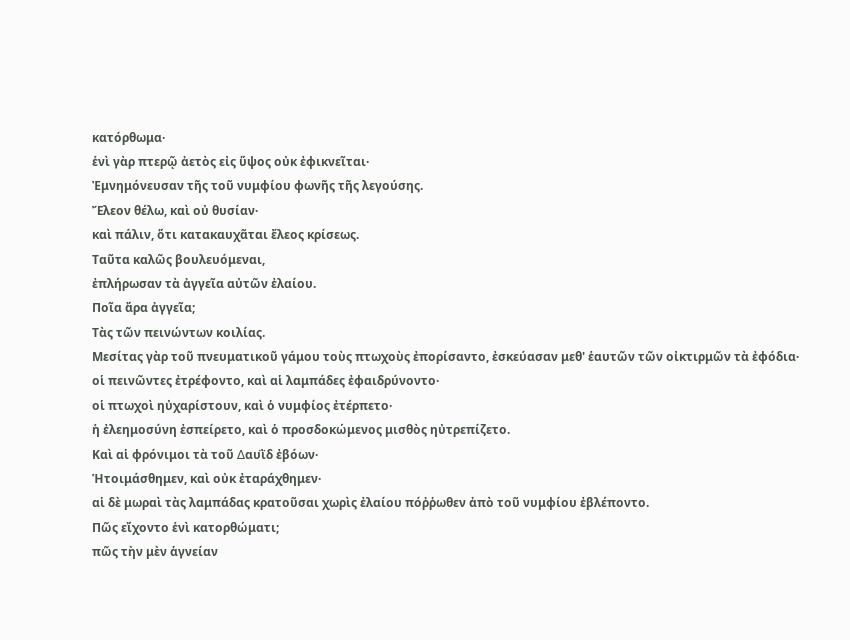κατόρθωμα·
ἑνὶ γὰρ πτερῷ ἀετὸς εἰς ὕψος οὐκ ἐφικνεῖται·
Ἐμνημόνευσαν τῆς τοῦ νυμφίου φωνῆς τῆς λεγούσης.
Ἔλεον θέλω, καὶ οὐ θυσίαν·
καὶ πάλιν, ὅτι κατακαυχᾶται ἔλεος κρίσεως.
Ταῦτα καλῶς βουλευόμεναι,
ἐπλήρωσαν τὰ ἀγγεῖα αὐτῶν ἐλαίου.
Ποῖα ἄρα ἀγγεῖα;
Τὰς τῶν πεινώντων κοιλίας.
Μεσίτας γὰρ τοῦ πνευματικοῦ γάμου τοὺς πτωχοὺς ἐπορίσαντο, ἐσκεύασαν μεθ' ἑαυτῶν τῶν οἰκτιρμῶν τὰ ἐφόδια·
οἱ πεινῶντες ἐτρέφοντο, καὶ αἱ λαμπάδες ἐφαιδρύνοντο·
οἱ πτωχοὶ ηὐχαρίστουν, καὶ ὁ νυμφίος ἐτέρπετο·
ἡ ἐλεημοσύνη ἐσπείρετο, καὶ ὁ προσδοκώμενος μισθὸς ηὐτρεπίζετο.
Καὶ αἱ φρόνιμοι τὰ τοῦ ∆αυῒδ ἐβόων·
Ἡτοιμάσθημεν, καὶ οὐκ ἐταράχθημεν·
αἱ δὲ μωραὶ τὰς λαμπάδας κρατοῦσαι χωρὶς ἐλαίου πόῤῥωθεν ἀπὸ τοῦ νυμφίου ἐβλέποντο.
Πῶς εἴχοντο ἑνὶ κατορθώματι;
πῶς τὴν μὲν ἁγνείαν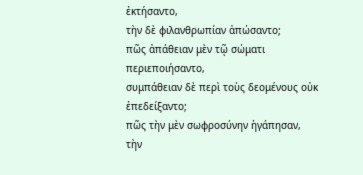ἐκτήσαντο,
τὴν δὲ φιλανθρωπίαν ἀπώσαντο;
πῶς ἀπάθειαν μὲν τῷ σώματι περιεποιήσαντο,
συμπάθειαν δὲ περὶ τοὺς δεομένους οὐκ ἐπεδείξαντο;
πῶς τὴν μὲν σωφροσύνην ἠγάπησαν,
τὴν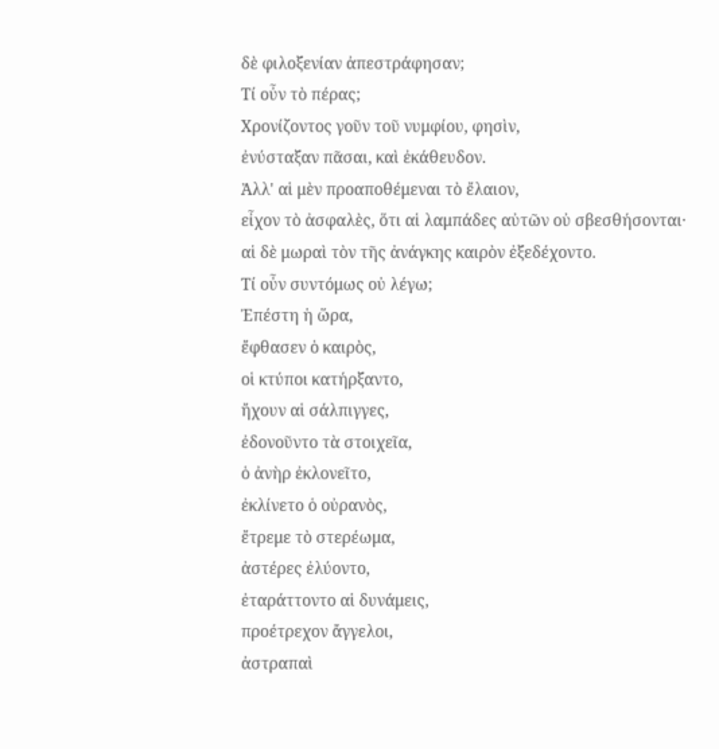δὲ φιλοξενίαν ἀπεστράφησαν;
Τί οὖν τὸ πέρας;
Χρονίζοντος γοῦν τοῦ νυμφίου, φησὶν,
ἐνύσταξαν πᾶσαι, καὶ ἐκάθευδον.
Ἀλλ' αἱ μὲν προαποθέμεναι τὸ ἔλαιον,
εἶχον τὸ ἀσφαλὲς, ὅτι αἱ λαμπάδες αὐτῶν οὐ σβεσθήσονται·
αἱ δὲ μωραὶ τὸν τῆς ἀνάγκης καιρὸν ἐξεδέχοντο.
Τί οὖν συντόμως οὐ λέγω;
Ἐπέστη ἡ ὥρα,
ἔφθασεν ὁ καιρὸς,
οἱ κτύποι κατήρξαντο,
ἤχουν αἱ σάλπιγγες,
ἐδονοῦντο τὰ στοιχεῖα,
ὁ ἀνὴρ ἐκλονεῖτο,
ἐκλίνετο ὁ οὐρανὸς,
ἔτρεμε τὸ στερέωμα,
ἀστέρες ἐλύοντο,
ἐταράττοντο αἱ δυνάμεις,
προέτρεχον ἄγγελοι,
ἀστραπαὶ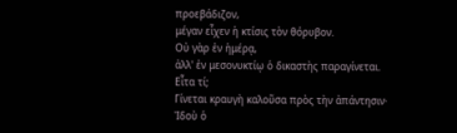προεβάδιζον,
μέγαν εἶχεν ἡ κτίσις τὸν θόρυβον.
Οὐ γὰρ ἐν ἡμέρᾳ,
ἀλλ' ἐν μεσονυκτίῳ ὁ δικαστὴς παραγίνεται.
Εἶτα τί;
Γίνεται κραυγὴ καλοῦσα πρὸς τὴν ἀπάντησιν·
Ἰδοὺ ὁ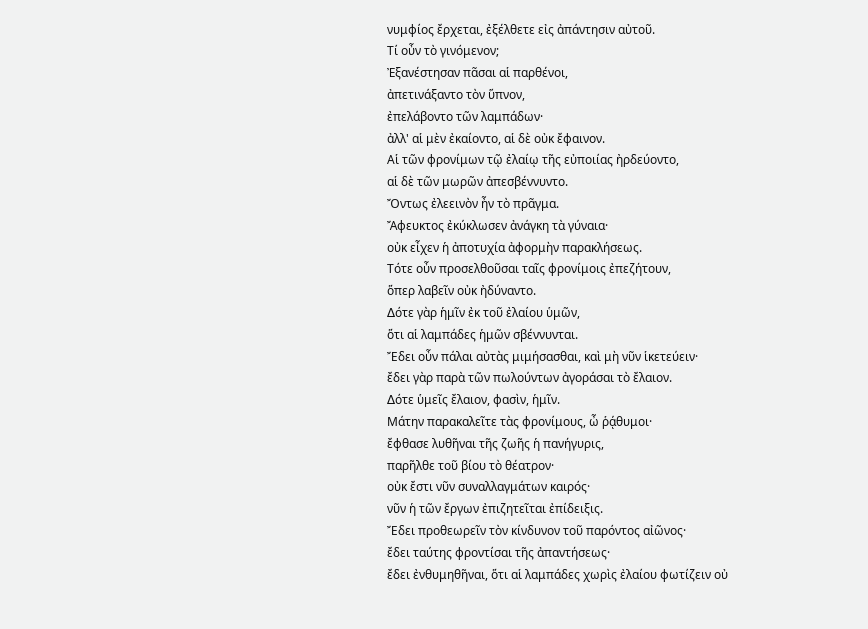νυμφίος ἔρχεται, ἐξέλθετε εἰς ἀπάντησιν αὐτοῦ.
Τί οὖν τὸ γινόμενον;
Ἐξανέστησαν πᾶσαι αἱ παρθένοι,
ἀπετινάξαντο τὸν ὕπνον,
ἐπελάβοντο τῶν λαμπάδων·
ἀλλ' αἱ μὲν ἐκαίοντο, αἱ δὲ οὐκ ἔφαινον.
Αἱ τῶν φρονίμων τῷ ἐλαίῳ τῆς εὐποιίας ἠρδεύοντο,
αἱ δὲ τῶν μωρῶν ἀπεσβέννυντο.
Ὄντως ἐλεεινὸν ἦν τὸ πρᾶγμα.
Ἄφευκτος ἐκύκλωσεν ἀνάγκη τὰ γύναια·
οὐκ εἶχεν ἡ ἀποτυχία ἀφορμὴν παρακλήσεως.
Τότε οὖν προσελθοῦσαι ταῖς φρονίμοις ἐπεζήτουν,
ὅπερ λαβεῖν οὐκ ἠδύναντο.
∆ότε γὰρ ἡμῖν ἐκ τοῦ ἐλαίου ὑμῶν,
ὅτι αἱ λαμπάδες ἡμῶν σβέννυνται.
Ἔδει οὖν πάλαι αὐτὰς μιμήσασθαι, καὶ μὴ νῦν ἱκετεύειν·
ἔδει γὰρ παρὰ τῶν πωλούντων ἀγοράσαι τὸ ἔλαιον.
∆ότε ὑμεῖς ἔλαιον, φασὶν, ἡμῖν.
Μάτην παρακαλεῖτε τὰς φρονίμους, ὦ ῥᾴθυμοι·
ἔφθασε λυθῆναι τῆς ζωῆς ἡ πανήγυρις,
παρῆλθε τοῦ βίου τὸ θέατρον·
οὐκ ἔστι νῦν συναλλαγμάτων καιρός·
νῦν ἡ τῶν ἔργων ἐπιζητεῖται ἐπίδειξις.
Ἔδει προθεωρεῖν τὸν κίνδυνον τοῦ παρόντος αἰῶνος·
ἔδει ταύτης φροντίσαι τῆς ἀπαντήσεως·
ἔδει ἐνθυμηθῆναι, ὅτι αἱ λαμπάδες χωρὶς ἐλαίου φωτίζειν οὐ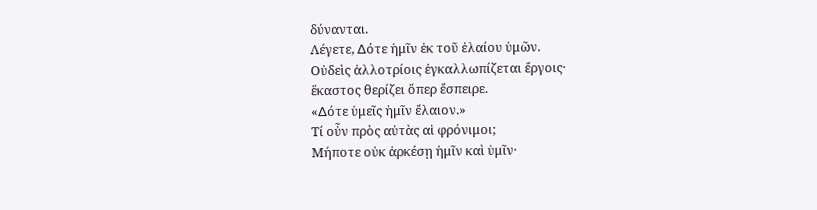δύνανται.
Λέγετε, ∆ότε ἡμῖν ἐκ τοῦ ἐλαίου ὑμῶν.
Οὐδεὶς ἀλλοτρίοις ἐγκαλλωπίζεται ἔργοις·
ἕκαστος θερίζει ὅπερ ἔσπειρε.
«∆ότε ὑμεῖς ἡμῖν ἔλαιον.»
Τί οὖν πρὸς αὐτὰς αἱ φρόνιμοι;
Μήποτε οὐκ ἀρκέσῃ ἡμῖν καὶ ὑμῖν·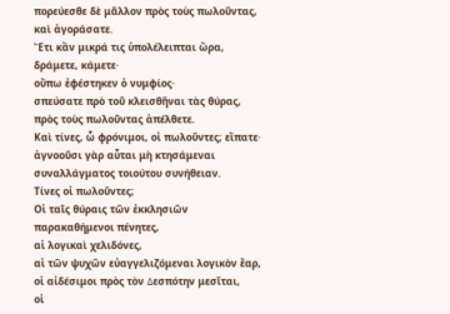πορεύεσθε δὲ μᾶλλον πρὸς τοὺς πωλοῦντας, καὶ ἀγοράσατε.
Ἔτι κἂν μικρά τις ὑπολέλειπται ὥρα, δράμετε, κάμετε·
οὔπω ἐφέστηκεν ὁ νυμφίος·
σπεύσατε πρὸ τοῦ κλεισθῆναι τὰς θύρας,
πρὸς τοὺς πωλοῦντας ἀπέλθετε.
Καὶ τίνες, ὦ φρόνιμοι, οἱ πωλοῦντες; εἴπατε·
ἀγνοοῦσι γὰρ αὗται μὴ κτησάμεναι συναλλάγματος τοιούτου συνήθειαν.
Τίνες οἱ πωλοῦντες;
Οἱ ταῖς θύραις τῶν ἐκκλησιῶν παρακαθήμενοι πένητες,
αἱ λογικαὶ χελιδόνες,
αἱ τῶν ψυχῶν εὐαγγελιζόμεναι λογικὸν ἔαρ,
οἱ αἰδέσιμοι πρὸς τὸν ∆εσπότην μεσῖται,
οἱ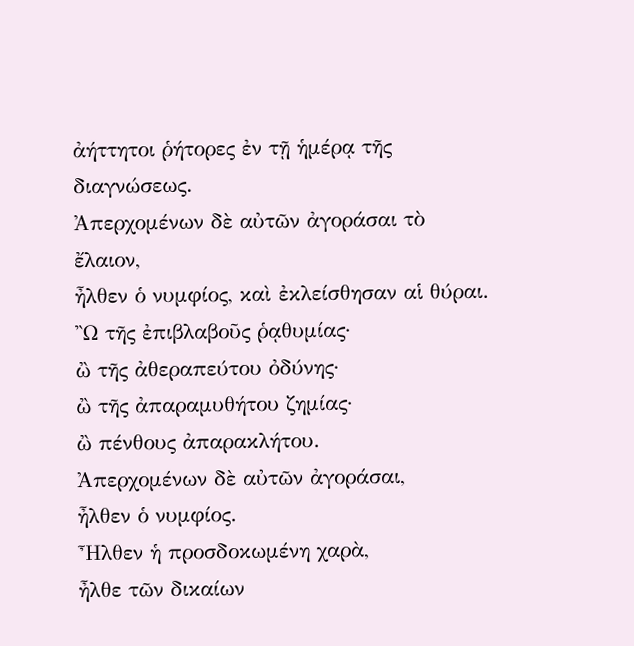ἀήττητοι ῥήτορες ἐν τῇ ἡμέρᾳ τῆς διαγνώσεως.
Ἀπερχομένων δὲ αὐτῶν ἀγοράσαι τὸ ἔλαιον,
ἦλθεν ὁ νυμφίος, καὶ ἐκλείσθησαν αἱ θύραι.
Ὢ τῆς ἐπιβλαβοῦς ῥᾳθυμίας·
ὢ τῆς ἀθεραπεύτου ὀδύνης·
ὢ τῆς ἀπαραμυθήτου ζημίας·
ὢ πένθους ἀπαρακλήτου.
Ἀπερχομένων δὲ αὐτῶν ἀγοράσαι,
ἦλθεν ὁ νυμφίος.
Ἦλθεν ἡ προσδοκωμένη χαρὰ,
ἦλθε τῶν δικαίων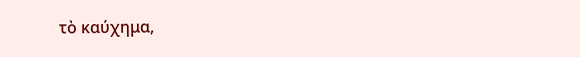τὸ καύχημα,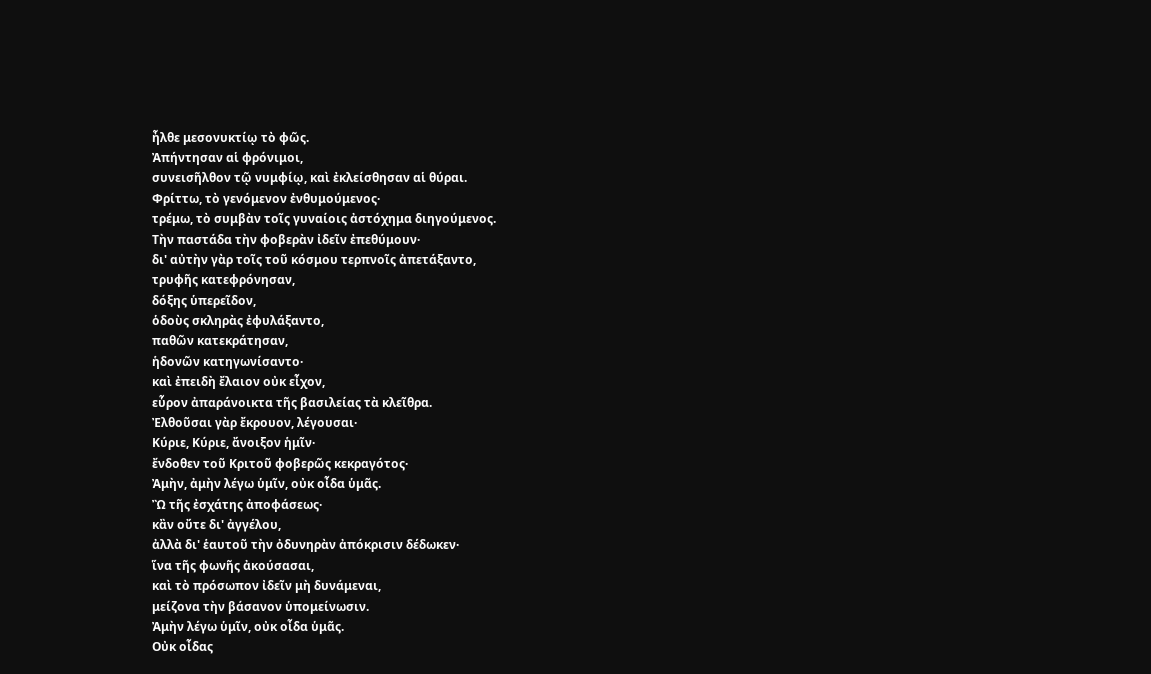ἦλθε μεσονυκτίῳ τὸ φῶς.
Ἀπήντησαν αἱ φρόνιμοι,
συνεισῆλθον τῷ νυμφίῳ, καὶ ἐκλείσθησαν αἱ θύραι.
Φρίττω, τὸ γενόμενον ἐνθυμούμενος·
τρέμω, τὸ συμβὰν τοῖς γυναίοις ἀστόχημα διηγούμενος.
Τὴν παστάδα τὴν φοβερὰν ἰδεῖν ἐπεθύμουν·
δι' αὐτὴν γὰρ τοῖς τοῦ κόσμου τερπνοῖς ἀπετάξαντο,
τρυφῆς κατεφρόνησαν,
δόξης ὑπερεῖδον,
ὁδοὺς σκληρὰς ἐφυλάξαντο,
παθῶν κατεκράτησαν,
ἡδονῶν κατηγωνίσαντο·
καὶ ἐπειδὴ ἔλαιον οὐκ εἶχον,
εὗρον ἀπαράνοικτα τῆς βασιλείας τὰ κλεῖθρα.
Ἐλθοῦσαι γὰρ ἔκρουον, λέγουσαι·
Κύριε, Κύριε, ἄνοιξον ἡμῖν·
ἔνδοθεν τοῦ Κριτοῦ φοβερῶς κεκραγότος·
Ἀμὴν, ἀμὴν λέγω ὑμῖν, οὐκ οἶδα ὑμᾶς.
Ὢ τῆς ἐσχάτης ἀποφάσεως·
κἂν οὔτε δι' ἀγγέλου,
ἀλλὰ δι' ἑαυτοῦ τὴν ὀδυνηρὰν ἀπόκρισιν δέδωκεν·
ἵνα τῆς φωνῆς ἀκούσασαι,
καὶ τὸ πρόσωπον ἰδεῖν μὴ δυνάμεναι,
μείζονα τὴν βάσανον ὑπομείνωσιν.
Ἀμὴν λέγω ὑμῖν, οὐκ οἶδα ὑμᾶς.
Οὐκ οἶδας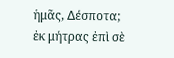ἡμᾶς, ∆έσποτα;
ἐκ μήτρας ἐπὶ σὲ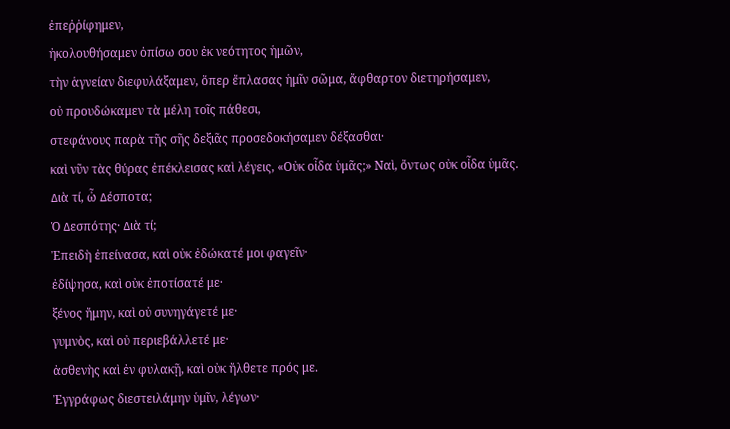ἐπεῤῥίφημεν,
ἠκολουθήσαμεν ὀπίσω σου ἐκ νεότητος ἡμῶν,
τὴν ἁγνείαν διεφυλάξαμεν, ὅπερ ἔπλασας ἡμῖν σῶμα, ἄφθαρτον διετηρήσαμεν,
οὐ προυδώκαμεν τὰ μέλη τοῖς πάθεσι,
στεφάνους παρὰ τῆς σῆς δεξιᾶς προσεδοκήσαμεν δέξασθαι·
καὶ νῦν τὰς θύρας ἐπέκλεισας καὶ λέγεις, «Οὐκ οἶδα ὑμᾶς;» Ναὶ, ὄντως οὐκ οἶδα ὑμᾶς.
∆ιὰ τί, ὦ ∆έσποτα;
Ὁ ∆εσπότης· ∆ιὰ τί;
Ἐπειδὴ ἐπείνασα, καὶ οὐκ ἐδώκατέ μοι φαγεῖν·
ἐδίψησα, καὶ οὐκ ἐποτίσατέ με·
ξένος ἤμην, καὶ οὐ συνηγάγετέ με·
γυμνὸς, καὶ οὐ περιεβάλλετέ με·
ἀσθενὴς καὶ ἐν φυλακῇ, καὶ οὐκ ἤλθετε πρός με.
Ἐγγράφως διεστειλάμην ὑμῖν, λέγων·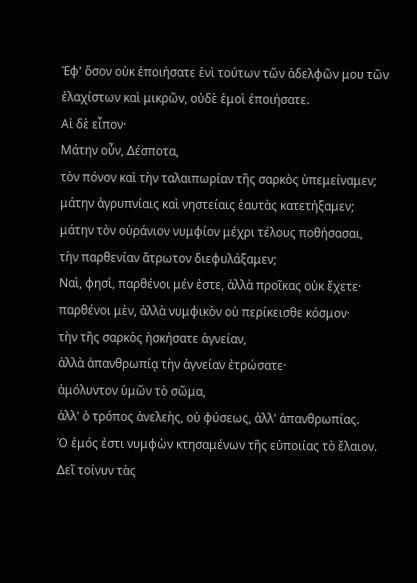Ἐφ' ὅσον οὐκ ἐποιήσατε ἑνὶ τούτων τῶν ἀδελφῶν μου τῶν ἐλαχίστων καὶ μικρῶν, οὐδὲ ἐμοὶ ἐποιήσατε.
Αἱ δὲ εἶπον·
Μάτην οὖν, ∆έσποτα,
τὸν πόνον καὶ τὴν ταλαιπωρίαν τῆς σαρκὸς ὑπεμείναμεν;
μάτην ἀγρυπνίαις καὶ νηστείαις ἑαυτὰς κατετήξαμεν;
μάτην τὸν οὐράνιον νυμφίον μέχρι τέλους ποθήσασαι,
τὴν παρθενίαν ἄτρωτον διεφυλάξαμεν;
Ναὶ, φησὶ, παρθένοι μέν ἐστε, ἀλλὰ προῖκας οὐκ ἔχετε·
παρθένοι μὲν, ἀλλὰ νυμφικὸν οὐ περίκεισθε κόσμον·
τὴν τῆς σαρκὸς ἠσκήσατε ἁγνείαν,
ἀλλὰ ἀπανθρωπίᾳ τὴν ἁγνείαν ἐτρώσατε·
ἀμόλυντον ὑμῶν τὸ σῶμα,
ἀλλ' ὁ τρόπος ἀνελεὴς, οὐ φύσεως, ἀλλ' ἀπανθρωπίας.
Ὁ ἐμός ἐστι νυμφὼν κτησαμένων τῆς εὐποιίας τὸ ἔλαιον.
∆εῖ τοίνυν τὰς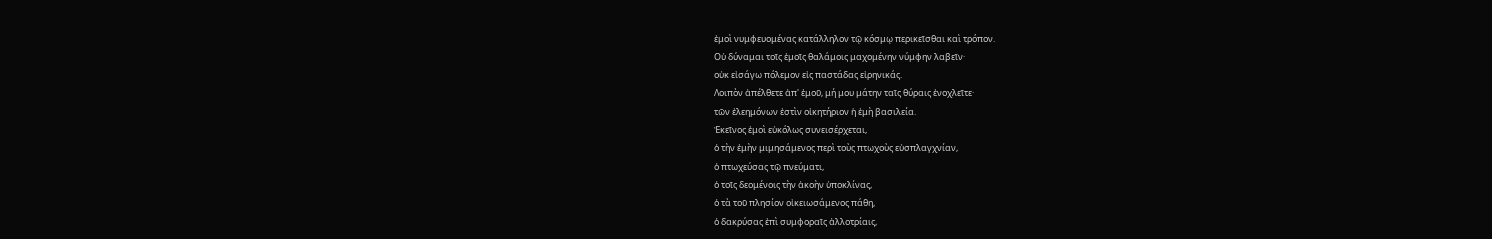ἐμοὶ νυμφευομένας κατάλληλον τῷ κόσμῳ περικεῖσθαι καὶ τρόπον.
Οὐ δύναμαι τοῖς ἐμοῖς θαλάμοις μαχομένην νύμφην λαβεῖν·
οὐκ εἰσάγω πόλεμον εἰς παστάδας εἰρηνικάς.
Λοιπὸν ἀπέλθετε ἀπ' ἐμοῦ, μή μου μάτην ταῖς θύραις ἐνοχλεῖτε·
τῶν ἐλεημόνων ἐστὶν οἰκητήριον ἡ ἐμὴ βασιλεία.
Ἐκεῖνος ἐμοὶ εὐκόλως συνεισέρχεται,
ὁ τὴν ἐμὴν μιμησάμενος περὶ τοὺς πτωχοὺς εὐσπλαγχνίαν,
ὁ πτωχεύσας τῷ πνεύματι,
ὁ τοῖς δεομένοις τὴν ἀκοὴν ὑποκλίνας,
ὁ τὰ τοῦ πλησίον οἰκειωσάμενος πάθη,
ὁ δακρύσας ἐπὶ συμφοραῖς ἀλλοτρίαις,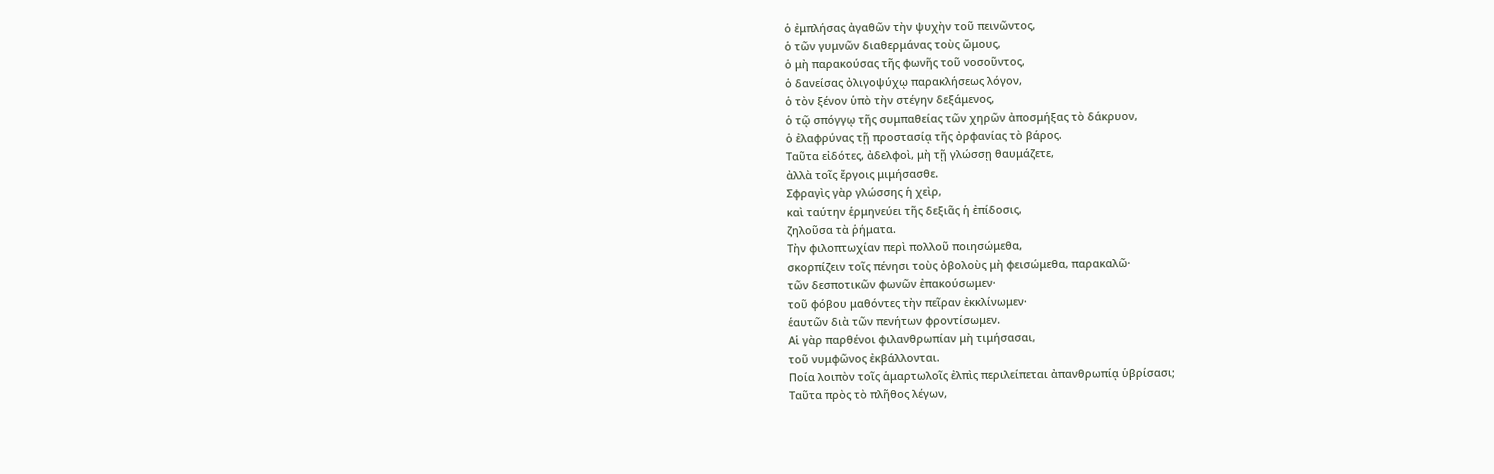ὁ ἐμπλήσας ἀγαθῶν τὴν ψυχὴν τοῦ πεινῶντος,
ὁ τῶν γυμνῶν διαθερμάνας τοὺς ὤμους,
ὁ μὴ παρακούσας τῆς φωνῆς τοῦ νοσοῦντος,
ὁ δανείσας ὀλιγοψύχῳ παρακλήσεως λόγον,
ὁ τὸν ξένον ὑπὸ τὴν στέγην δεξάμενος,
ὁ τῷ σπόγγῳ τῆς συμπαθείας τῶν χηρῶν ἀποσμήξας τὸ δάκρυον,
ὁ ἐλαφρύνας τῇ προστασίᾳ τῆς ὀρφανίας τὸ βάρος.
Ταῦτα εἰδότες, ἀδελφοὶ, μὴ τῇ γλώσσῃ θαυμάζετε,
ἀλλὰ τοῖς ἔργοις μιμήσασθε.
Σφραγὶς γὰρ γλώσσης ἡ χεὶρ,
καὶ ταύτην ἑρμηνεύει τῆς δεξιᾶς ἡ ἐπίδοσις,
ζηλοῦσα τὰ ῥήματα.
Τὴν φιλοπτωχίαν περὶ πολλοῦ ποιησώμεθα,
σκορπίζειν τοῖς πένησι τοὺς ὀβολοὺς μὴ φεισώμεθα, παρακαλῶ·
τῶν δεσποτικῶν φωνῶν ἐπακούσωμεν·
τοῦ φόβου μαθόντες τὴν πεῖραν ἐκκλίνωμεν·
ἑαυτῶν διὰ τῶν πενήτων φροντίσωμεν.
Αἱ γὰρ παρθένοι φιλανθρωπίαν μὴ τιμήσασαι,
τοῦ νυμφῶνος ἐκβάλλονται.
Ποία λοιπὸν τοῖς ἁμαρτωλοῖς ἐλπὶς περιλείπεται ἀπανθρωπίᾳ ὑβρίσασι;
Ταῦτα πρὸς τὸ πλῆθος λέγων,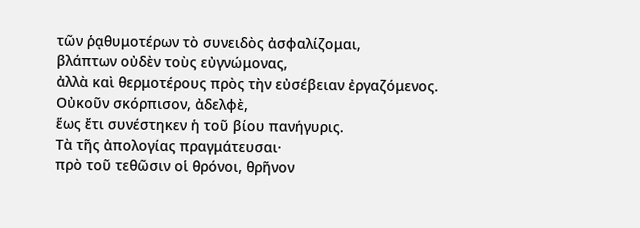τῶν ῥᾳθυμοτέρων τὸ συνειδὸς ἀσφαλίζομαι,
βλάπτων οὐδὲν τοὺς εὐγνώμονας,
ἀλλὰ καὶ θερμοτέρους πρὸς τὴν εὐσέβειαν ἐργαζόμενος.
Οὐκοῦν σκόρπισον, ἀδελφὲ,
ἕως ἔτι συνέστηκεν ἡ τοῦ βίου πανήγυρις.
Τὰ τῆς ἀπολογίας πραγμάτευσαι·
πρὸ τοῦ τεθῶσιν οἱ θρόνοι, θρῆνον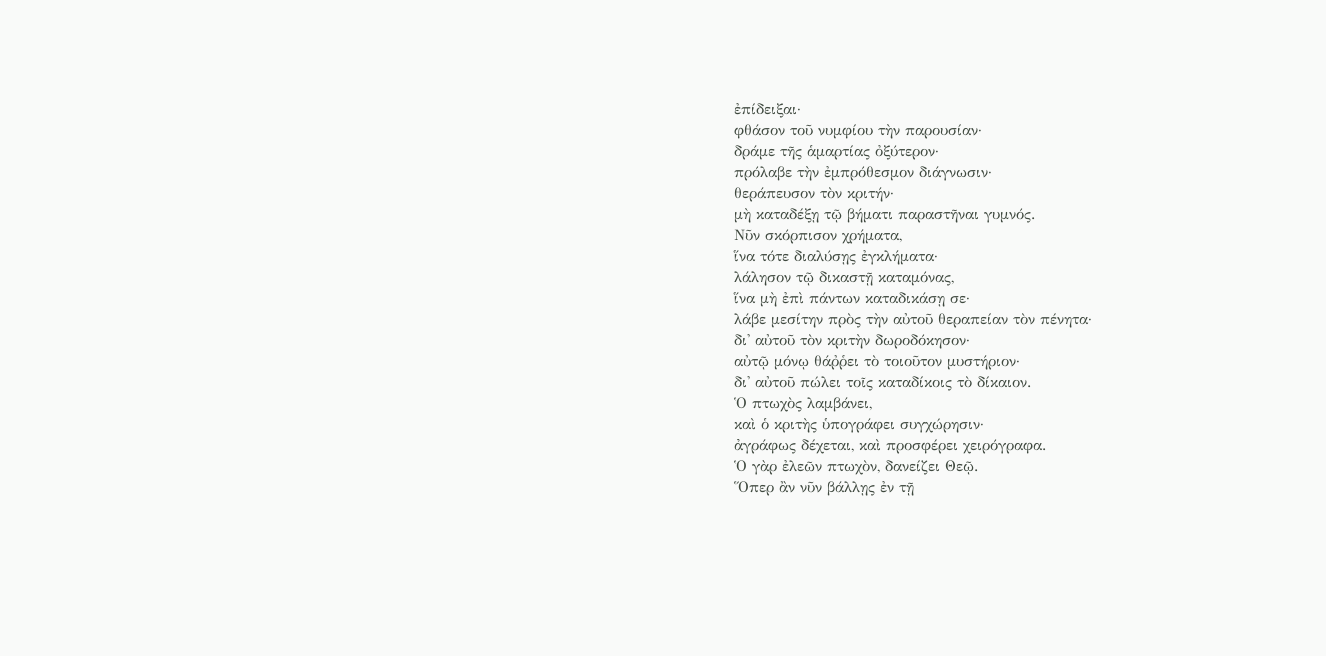ἐπίδειξαι·
φθάσον τοῦ νυμφίου τὴν παρουσίαν·
δράμε τῆς ἁμαρτίας ὀξύτερον·
πρόλαβε τὴν ἐμπρόθεσμον διάγνωσιν·
θεράπευσον τὸν κριτήν·
μὴ καταδέξῃ τῷ βήματι παραστῆναι γυμνός.
Νῦν σκόρπισον χρήματα,
ἵνα τότε διαλύσῃς ἐγκλήματα·
λάλησον τῷ δικαστῇ καταμόνας,
ἵνα μὴ ἐπὶ πάντων καταδικάσῃ σε·
λάβε μεσίτην πρὸς τὴν αὐτοῦ θεραπείαν τὸν πένητα·
δι' αὐτοῦ τὸν κριτὴν δωροδόκησον·
αὐτῷ μόνῳ θάῤῥει τὸ τοιοῦτον μυστήριον·
δι' αὐτοῦ πώλει τοῖς καταδίκοις τὸ δίκαιον.
Ὁ πτωχὸς λαμβάνει,
καὶ ὁ κριτὴς ὑπογράφει συγχώρησιν·
ἀγράφως δέχεται, καὶ προσφέρει χειρόγραφα.
Ὁ γὰρ ἐλεῶν πτωχὸν, δανείζει Θεῷ.
Ὅπερ ἂν νῦν βάλλῃς ἐν τῇ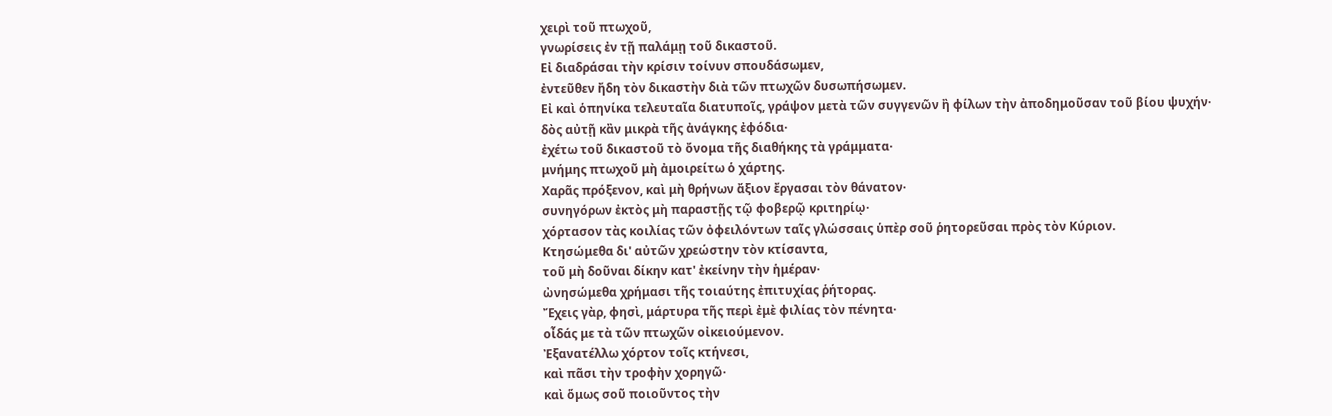χειρὶ τοῦ πτωχοῦ,
γνωρίσεις ἐν τῇ παλάμῃ τοῦ δικαστοῦ.
Εἰ διαδράσαι τὴν κρίσιν τοίνυν σπουδάσωμεν,
ἐντεῦθεν ἤδη τὸν δικαστὴν διὰ τῶν πτωχῶν δυσωπήσωμεν.
Εἰ καὶ ὁπηνίκα τελευταῖα διατυποῖς, γράψον μετὰ τῶν συγγενῶν ἢ φίλων τὴν ἀποδημοῦσαν τοῦ βίου ψυχήν·
δὸς αὐτῇ κἂν μικρὰ τῆς ἀνάγκης ἐφόδια·
ἐχέτω τοῦ δικαστοῦ τὸ ὄνομα τῆς διαθήκης τὰ γράμματα·
μνήμης πτωχοῦ μὴ ἀμοιρείτω ὁ χάρτης.
Χαρᾶς πρόξενον, καὶ μὴ θρήνων ἄξιον ἔργασαι τὸν θάνατον·
συνηγόρων ἐκτὸς μὴ παραστῇς τῷ φοβερῷ κριτηρίῳ·
χόρτασον τὰς κοιλίας τῶν ὀφειλόντων ταῖς γλώσσαις ὑπὲρ σοῦ ῥητορεῦσαι πρὸς τὸν Κύριον.
Κτησώμεθα δι' αὐτῶν χρεώστην τὸν κτίσαντα,
τοῦ μὴ δοῦναι δίκην κατ' ἐκείνην τὴν ἡμέραν·
ὠνησώμεθα χρήμασι τῆς τοιαύτης ἐπιτυχίας ῥήτορας.
Ἔχεις γὰρ, φησὶ, μάρτυρα τῆς περὶ ἐμὲ φιλίας τὸν πένητα·
οἶδάς με τὰ τῶν πτωχῶν οἰκειούμενον.
Ἐξανατέλλω χόρτον τοῖς κτήνεσι,
καὶ πᾶσι τὴν τροφὴν χορηγῶ·
καὶ ὅμως σοῦ ποιοῦντος τὴν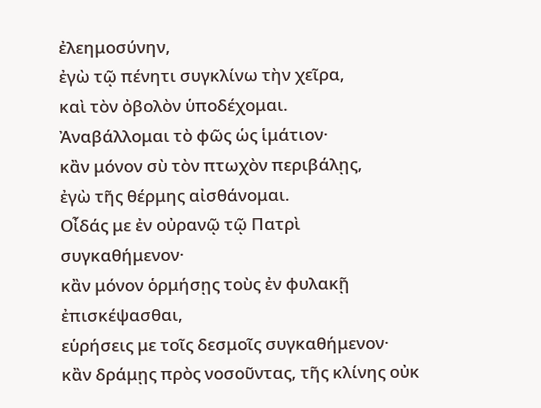ἐλεημοσύνην,
ἐγὼ τῷ πένητι συγκλίνω τὴν χεῖρα,
καὶ τὸν ὀβολὸν ὑποδέχομαι.
Ἀναβάλλομαι τὸ φῶς ὡς ἱμάτιον·
κἂν μόνον σὺ τὸν πτωχὸν περιβάλῃς,
ἐγὼ τῆς θέρμης αἰσθάνομαι.
Οἶδάς με ἐν οὐρανῷ τῷ Πατρὶ συγκαθήμενον·
κἂν μόνον ὁρμήσῃς τοὺς ἐν φυλακῇ ἐπισκέψασθαι,
εὑρήσεις με τοῖς δεσμοῖς συγκαθήμενον·
κἂν δράμῃς πρὸς νοσοῦντας, τῆς κλίνης οὐκ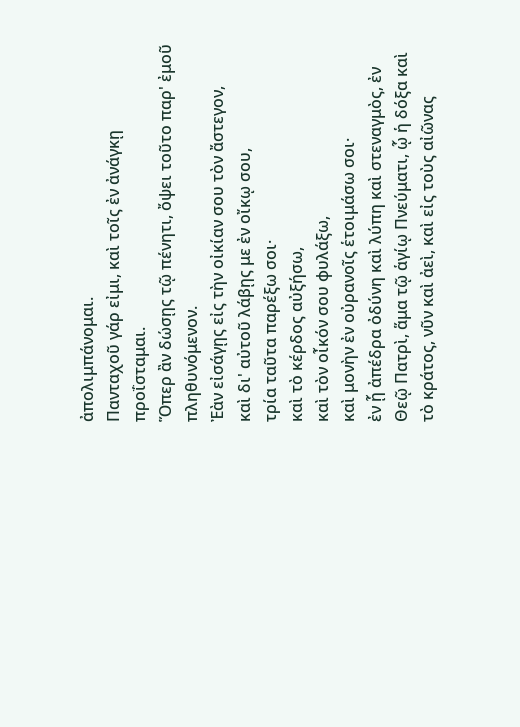ἀπολιμπάνομαι.
Πανταχοῦ γάρ εἰμι, καὶ τοῖς ἐν ἀνάγκῃ προΐσταμαι.
Ὅπερ ἂν δώσῃς τῷ πένητι, ὄψει τοῦτο παρ' ἐμοῦ πληθυνόμενον.
Ἐὰν εἰσάγῃς εἰς τὴν οἰκίαν σου τὸν ἄστεγον,
καὶ δι' αὐτοῦ λάβῃς με ἐν οἴκῳ σου,
τρία ταῦτα παρέξω σοι·
καὶ τὸ κέρδος αὐξήσω,
καὶ τὸν οἶκόν σου φυλάξω,
καὶ μονὴν ἐν οὐρανοῖς ἑτοιμάσω σοι·
ἐν ᾗ ἀπέδρα ὀδύνη καὶ λύπη καὶ στεναγμὸς, ἐν Θεῷ Πατρὶ, ἅμα τῷ ἁγίῳ Πνεύματι, ᾧ ἡ δόξα καὶ τὸ κράτος, νῦν καὶ ἀεὶ, καὶ εἰς τοὺς αἰῶνας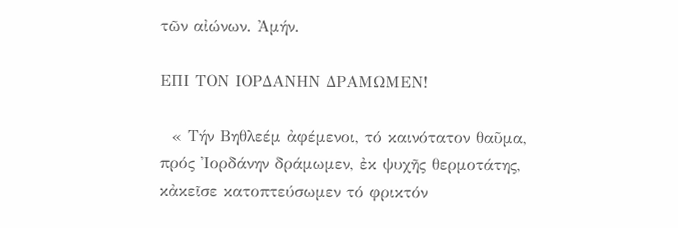τῶν αἰώνων. Ἀμήν.

ΕΠΙ ΤΟΝ ΙΟΡΔΑΝΗΝ ΔΡΑΜΩΜΕΝ!

  « Τήν Βηθλεέμ ἀφέμενοι, τό καινότατον θαῦμα, πρός Ἰορδάνην δράμωμεν, ἐκ ψυχῆς θερμοτάτης, κἀκεῖσε κατοπτεύσωμεν τό φρικτόν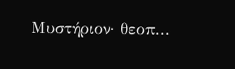Μυστήριον· θεοπ...